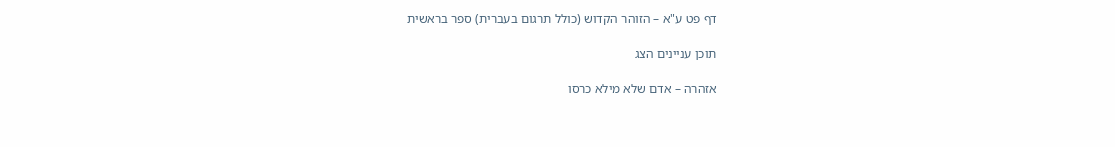דף פט ע"א – הזוהר הקדוש (כולל תרגום בעברית) ספר בראשית

תוכן עניינים הצג

אזהרה – אדם שלא מילא כרסו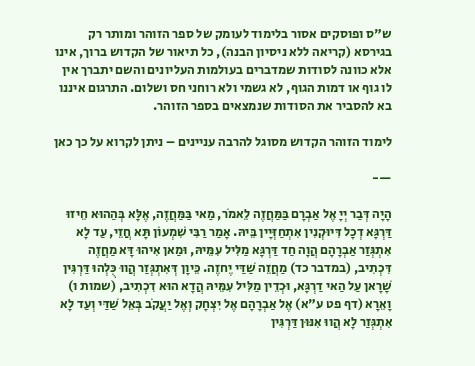ש"ס ופוסקים אסור בלימוד לעומק של ספר הזוהר ומותר רק בגירסא (קריאה ללא ניסיון הבנה), כל תיאור של הקדוש ברוך, אינו אלא כוונה לסודות שמדברים בעולמות העליונים והשם יתברך אין לו גוף או דמות הגוף, לא גשמי ולא רוחני חס ושלום. התרגום איננו בא להסביר את הסודות שנמצאים בספר הזוהר.

לימוד הזוהר הקדוש מסוגל להרבה עניינים – ניתן לקרוא על כך כאן

—-

הָיָה דְּבַר יְיָ אֶל אַבְרָם בַּמַּחֲזֶה לֵאמֹר, מַאי בַּמַּחֲזֶה, אֶלָּא בְּהַהוּא חֵיזוּ דַּרְגָּא דְכָל דִּיוּקְנִין אִתְחַזְּיָין בֵּיהּ. אָמַר רַבִּי שִׁמְעוֹן תָּא חֲזֵי, עַד לָא אִתְגְּזַר אַבְרָהָם הֲוָה חַד דַּרְגָּא מַלִּיל עִמֵּיהּ, וּמַאן אִיהוּ דָּא מַחֲזֶה דִּכְתִיב, (במדבר כד) מַחֲזֵה שַׁדַּי יֶחזֶה. כֵּיוָן דְּאִתְגְּזַר הֲווּ כֻּלְהוּ דַּרְגִּין שָׁרָאן עַל הַאי דַרְגָּא, וּכְדֵין מַלִּיל עִמֵּיהּ הֲדָא הוּא דִכְתִיב, (שמות ו) וָאֵרָא (דף פט ע"א) אֶל אַבְרָהָם אֶל יִצְחָק וְאֶל יַעֲקֹב בְּאֵל שַׁדַּי וְעַד לָא אִתְגְּזַר לָא הֲווּ אִנּוּן דַּרְגִּין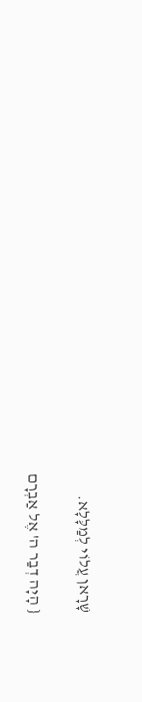שָׁרָאן עֲלוֹי לְמַלָּלָא.

{ הָיָה דְבַר ה' אֶל אַבְרָם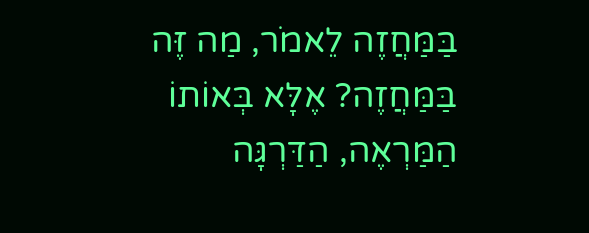בַּמַּחֲזֶה לֵאמֹר, מַה זֶּה בַּמַּחֲזֶה? אֶלָּא בְּאוֹתוֹ הַמַּרְאֶה, הַדַּרְגָּה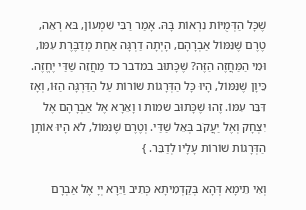שֶׁכָּל הַדְּמֻיּוֹת נִרְאוֹת בָּהּ. אָמַר רַבִּי שִׁמְעוֹן, בּא רְאֵה, טֶרֶם שֶׁנִּמּוֹל אַבְרָהָם, הָיְתָה דַרְגָּה אַחַת מְדַבֶּרֶת עִמּוֹ, וּמִי הַמַּחֲזֶה הַזֶּה? שֶׁכָּתוּב במדבר כד מַחֲזֵה שַׁדַּי יֶחֱזֶה. כֵּיוָן שֶׁנִּמּוֹל, הָיוּ כָּל הַדְּרָגוֹת שׁוֹרוֹת עַל הַדַּרְגָּה הַזּוֹ, וְאָז דִּבֵּר עִמּוֹ. זֶהוּ שֶׁכָּתוּב שמות ו וָאֵרָא אֶל אַבְרָהָם אֶל יִצְחָק וְאֶל יַעֲקֹב בְּאֵל שַׁדַּי. וְטֶרֶם שֶׁנִּמּוֹל, לֹא הָיוּ אוֹתָן הַדְּרָגוֹת שׁוֹרוֹת עָלָיו לְדַבֵּר. }

וְאִי תֵימָא דְּהָא בְּקַדְמִיתָא כְּתִיב וַיֵּרָא יְיָ אֶל אַבְרָם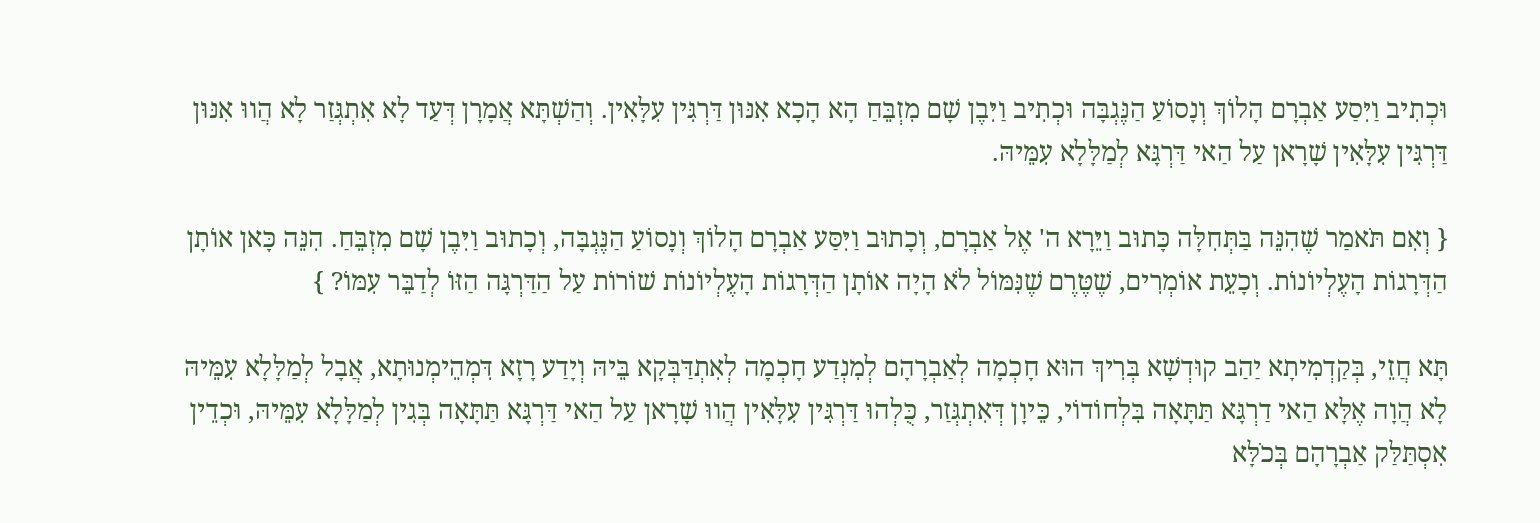וּכְתִיב וַיִּסַע אַבְרָם הָלוֹךְ וְנָסוֹעַ הַנֶּגְבָּה וּכְתִיב וַיִּבֶן שָׁם מִזְבֵּחַ הָא הָכָא אִנּוּן דַּרְגִּין עִלָּאִין. וְהַשְׁתָּא אֲמָרָן דְּעַד לָא אִתְגְּזַר לָא הֲווּ אִנּוּן דַּרְגִּין עִלָּאִין שָׁרָאן עַל הַאי דַּרְגָּא לְמַלָּלָא עִמֵּיהּ.

{ וְאִם תֹּאמַר שֶׁהִנֵּה בַּתְּחִלָּה כָּתוּב וַיֵּרָא ה' אֶל אַבְרָם, וְכָתוּב וַיִּסַּע אַבְרָם הָלוֹךְ וְנָסוֹעַ הַנֶּגְבָּה, וְכָתוּב וַיִּבֶן שָׁם מִזְבֵּחַ. הִנֵּה כָּאן אוֹתָן הַדְּרָגוֹת הָעֶלְיוֹנוֹת. וְכָעֵת אוֹמְרִים, שֶׁטֶּרֶם שֶׁנִּמּוֹל לֹא הָיָה אוֹתָן הַדְּרָגוֹת הָעֶלְיוֹנוֹת שׁוֹרוֹת עַל הַדַּרְגָּה הַזּוֹ לְדַבֵּר עִמּוֹ? }

תָּא חֲזֵי, בְּקַדְמִיתָא יַהַב קוּדְשָׁא בְּרִיךְ הוּא חָכְמָה לְאַבְרָהָם לְמִנְדַע חָכְמָה לְאִתְדַּבְּקָא בֵּיהּ וְיָדַע רָזָא דִּמְהֵימְנוּתָא, אֲבָל לְמַלָּלָא עִמֵּיהּ לָא הֲוָה אֶלָּא הַאי דַרְגָּא תַּתָּאָה בִּלְחוֹדוֹי, כֵּיוָן דְּאִתְגְּזַר, כֻּלְהוּ דַּרְגִּין עִלָּאִין הֲווּ שָׁרָאן עַל הַאי דַּרְגָּא תַּתָּאָה בְּגִין לְמַלָּלָא עִמֵּיהּ, וּכְדֵין אִסְתַּלַּק אַבְרָהָם בְּכֹלָּא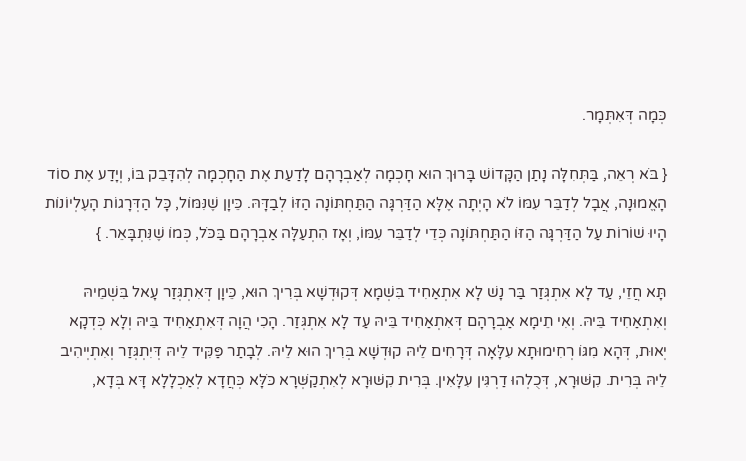כְּמָה דְּאִתְּמָר.

{ בֹּא רְאֵה, בַּתְּחִלָּה נָתַן הַקָּדוֹשׁ בָּרוּךְ הוּא חָכְמָה לְאַבְרָהָם לָדַעַת אֶת הַחָכְמָה לְהִדָּבֵק בּוֹ, וְיָדַע אֶת סוֹד הָאֱמוּנָה, אֲבָל לְדַבֵּר עִמּוֹ לֹא הָיְתָה אֶלָּא הַדַּרְגָּה הַתַּחְתּוֹנָה הַזּוֹ לְבַדָּהּ. כֵּיוָן שֶׁנִּמּוֹל, כָּל הַדְּרָגוֹת הָעֶלְיוֹנוֹת הָיוּ שׁוֹרוֹת עַל הַדַּרְגָּה הַזּוֹ הַתַּחְתּוֹנָה כְּדֵי לְדַבֵּר עִמּוֹ, וְאָז הִתְעַלָּה אַבְרָהָם בַּכֹּל, כְּמוֹ שֶׁנִּתְבָּאֵר. }

תָּא חֲזֵי, עַד לָא אִתְגְּזַר בַּר נָשׁ לָא אִתְאַחִיד בִּשְׁמָא דְּקוּדְשָׁא בְּרִיךְ הוּא, כֵּיוָן דְּאִתְגְּזַר עָאל בִּשְׁמֵיהּ וְאִתְאַחִיד בֵּיהּ. וְאִי תֵימָא אַבְרָהָם דְּאִתְאַחִיד בֵּיהּ עַד לָא אִתְגְּזַר. הָכִי הֲוָה דְּאִתְאַחִיד בֵּיהּ וְלָא כְּדְקָא יְאוּת, דְּהָא מִגּוֹ רְחִימוּתָא עִלָּאָה דְּרָחִים לֵיהּ קוּדְשָׁא בְּרִיךְ הוּא לֵיהּ. לְבָתַר פַּקִּיד לֵיהּ דְּיִתְגְּזַר וְאִתְיְיהִיב לֵיהּ בְּרִית. קִשּׁוּרָא, דְּכֻלְהוּ דַרְגִּין עִלָּאִין. בְּרִית קִשּׁוּרָא לְאִתְקַשְּׁרָא כֹּלָּא כְּחֲדָא לְאַכְלָלָא דָּא בְּדָא,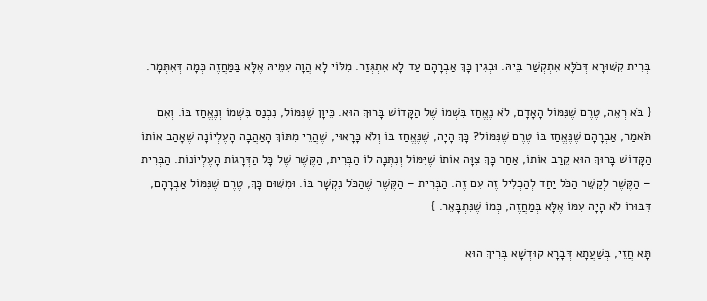בְּרִית קִשּׁוּרָא דְּכֹלָּא אִתְקְשַׁר בֵּיהּ. וּבְגִין כָּךְ אַבְרָהָם עַד לָא אִתְגְּזַר. מִלּוֹי לָא הֲוָה עִמֵּיהּ אֶלָּא בַּמַּחֲזֶה כְּמָה דְּאִתְּמָר.

{ בֹּא רְאֵה, טֶרֶם שֶׁנִּמּוֹל הָאָדָם, לֹא נֶאֱחַז בִּשְׁמוֹ שֶׁל הַקָּדוֹשׁ בָּרוּךְ הוּא. כֵּיוָן שֶׁנִּמּוֹל, נִכְנַס בִּשְׁמוֹ וְנֶאֱחַז בּוֹ. וְאִם תֹּאמַר, אַבְרָהָם שֶׁנֶּאֱחַז בּוֹ טֶרֶם שֶׁנִּמּוֹל? כָּךְ הָיָה, שֶׁנֶּאֱחַז בּוֹ וְלֹא כָּרָאוּי, שֶׁהֲרֵי מִתּוֹךְ הָאַהֲבָה הָעֶלְיוֹנָה שֶׁאָהַב אוֹתוֹ הַקָּדוֹשׁ בָּרוּךְ הוּא קֵרַב אוֹתוֹ, אַחַר כָּךְ צִוָּה אוֹתוֹ שֶׁיִּמּוֹל וְנִתְּנָה לוֹ הַבְּרִית, הַקֶּשֶׁר שֶׁל כָּל הַדְּרָגוֹת הָעֶלְיוֹנוֹת. הַבְּרִית – הַקֶּשֶׁר לְקַשֵּׁר הַכֹּל יַחַד לְהַכְלִיל זֶה עִם זֶה. הַבְּרִית – הַקֶּשֶׁר שֶׁהַכֹּל נִקְשָׁר בּוֹ. וּמִשּׁוּם כָּךְ, טֶרֶם שֶׁנִּמּוֹל אַבְרָהָם, דִּבּוּרוֹ לֹא הָיָה עִמּוֹ אֶלָּא בְּמַחֲזֶה, כְּמוֹ שֶׁנִּתְבָּאֵר. }

תָּא חֲזֵי, בְּשַׁעֲתָא דְּבָרָא קוּדְשָׁא בְּרִיךְ הוּא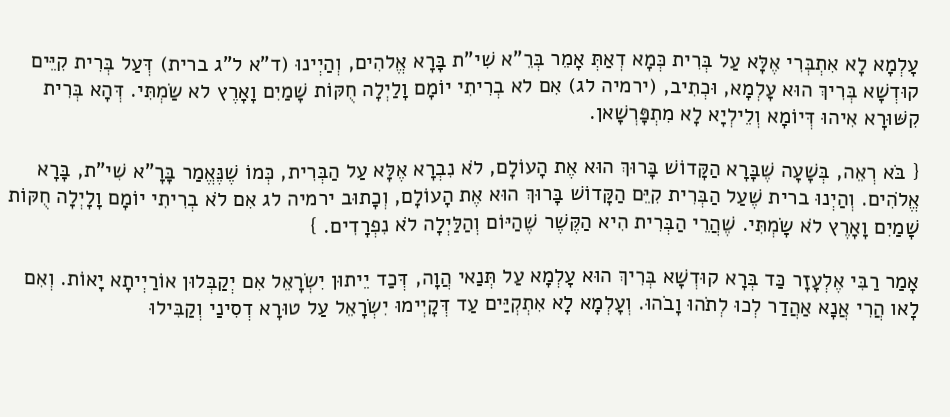עָלְמָא לָא אִתְבְּרִי אֶלָּא עַל בְּרִית כְּמָא דְאַתְּ אָמֵר בְּרֵ"א שִׁי"ת בָּרָא אֱלהִים, וְהַיְינוּ (ד"א ל"ג ברית) דְּעַל בְּרִית קִיֵּים קוּדְשָׁא בְּרִיךְ הוּא עָלְמָא, וּכְתִיב, (ירמיה לג) אִם לא בְרִיתִי יוֹמָם וָלַיְלָה חֻקּוֹת שָׁמַיִם וָאָרֶץ לא שַׂמְתִּי. דְּהָא בְּרִית קִשּׁוּרָא אִיהוּ דְּיוֹמָא וְלֵילְיָא לָא מִתְפָּרְשָׁאן.

{ בֹּא רְאֵה, בְּשָׁעָה שֶׁבָּרָא הַקָּדוֹשׁ בָּרוּךְ הוּא אֶת הָעוֹלָם, לֹא נִבְרָא אֶלָּא עַל הַבְּרִית, כְּמוֹ שֶׁנֶּאֱמַר בָּרָ"א שִׁי"ת, בָּרָא אֱלֹהִים. וְהַיְנוּ ברית שֶׁעַל הַבְּרִית קִיֵּם הַקָּדוֹשׁ בָּרוּךְ הוּא אֶת הָעוֹלָם, וְכָתוּב ירמיה לג אִם לֹא בְרִיתִי יוֹמָם וָלָיְלָה חֻקּוֹת שָׁמַיִם וָאָרֶץ לֹא שָׂמְתִּי. שֶׁהֲרֵי הַבְּרִית הִיא הַקֶּשֶׁר שֶׁהַיּוֹם וְהַלַּיְלָה לֹא נִפְרָדִים. }

אָמַר רַבִּי אֶלְעָזָר כַּד בְּרָא קוּדְשָׁא בְּרִיךְ הוּא עָלְמָא עַל תְּנַאי הֲוָה, דְּכַד יֵיתוּן יִשְׂרָאֵל אִם יְקַבְּלוּן אוֹרַיְיתָא יָאוֹת. וְאִם לָאו הֲרִי אֲנָא אַהֲדַר לְכוּ לְתֹהוּ וָבֹהוּ. וְעָלְמָא לָא אִתְקְיַּים עַד דְּקָיְימוּ יִשְׂרָאֵל עַל טוּרָא דְסִינַי וְקַבִּילוּ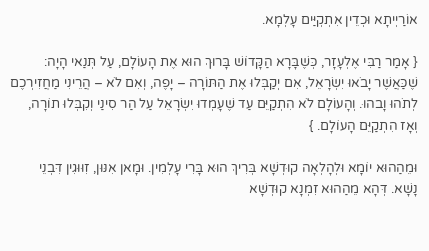אוֹרַיְיתָא וּכְדֵין אִתְקְיַּים עָלְמָא.

{ אָמַר רַבִּי אֶלְעָזָר, כְּשֶׁבָּרָא הַקָּדוֹשׁ בָּרוּךְ הוּא אֶת הָעוֹלָם, עַל תְּנַאי הָיָה: שֶׁכַּאֲשֶׁר יָבֹאוּ יִשְׂרָאֵל, אִם יְקַבְּלוּ אֶת הַתּוֹרָה – יָפֶה, וְאִם לֹא – הֲרֵינִי מַחֲזִירְכֶם לְתֹהוּ וָבהוּ. וְהָעוֹלָם לֹא הִתְקַיֵּם עַד שֶׁעָמְדוּ יִשְׂרָאֵל עַל הַר סִינַי וְקִבְּלוּ תוֹרָה, וְאָז הִתְקַיֵּם הָעוֹלָם. }

וּמֵהַהוּא יוֹמָא וּלְהָלְאָה קוּדְשָׁא בְּרִיךְ הוּא בָּרִי עָלְמִין. וּמָאן אִנּוּן, זִוּוּגִין דִּבְנֵי נָשָׁא. דְּהָא מֵהַהוּא זִמְנָא קוּדְשָׁא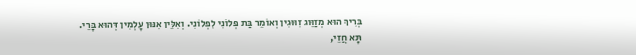בְּרִיךְ הוּא מְזַוֵּוג זִוּוּגִין וְאוֹמֵר בַּת פְּלוֹנִי לִפְלוֹנִי. וְאִלֵּין אִנּוּן עָלְמִין דְּהוּא בָּרֵי. תָּא חֲזֵי,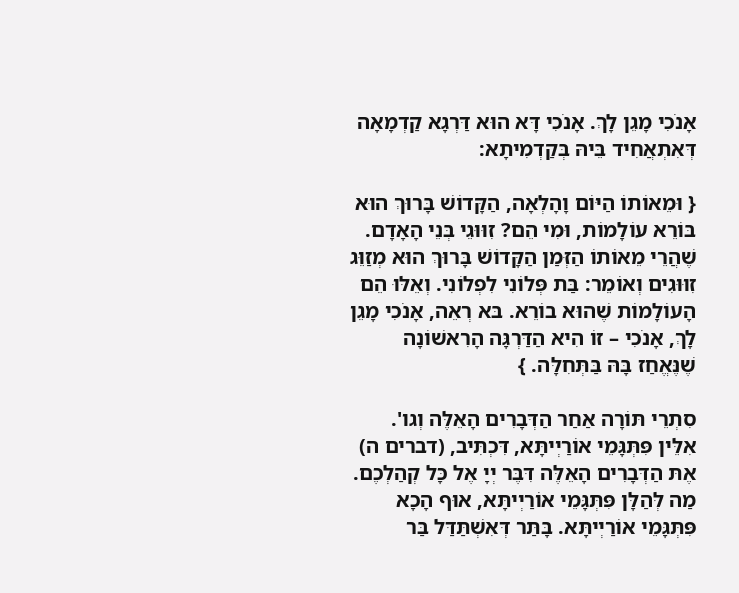אָנֹכִי מָגֵן לָךְ. אָנֹכִי דָּא הוּא דַּרְגָא קַדְמָאָה דְּאִתְאֲחִיד בֵּיהּ בְּקַדְמִיתָא:

{ וּמֵאוֹתוֹ הַיּוֹם וָהָלְאָה, הַקָּדוֹשׁ בָּרוּךְ הוּא בּוֹרֵא עוֹלָמוֹת, וּמִי הֵם? זִוּוּגֵי בְּנֵי הָאָדָם. שֶׁהֲרֵי מֵאוֹתוֹ הַזְּמַן הַקָּדוֹשׁ בָּרוּךְ הוּא מְזַוֵּג זִוּוּגִים וְאוֹמֵר: בַּת פְּלוֹנִי לִפְלוֹנִי. וְאֵלּוּ הֵם הָעוֹלָמוֹת שֶׁהוּא בוֹרֵא. בּא רְאֵה, אָנֹכִי מָגֵן לָךְ, אָנֹכִי – זוֹ הִיא הַדַּרְגָּה הָרִאשׁוֹנָה שֶׁנֶּאֱחַז בָּהּ בַּתְּחִלָּה. }

סִתְרֵי תּוֹרָה אַחַר הַדְּבָרִים הָאֵלֶּה וְגו'. אִלֵּין פִּתְּגָּמֵי אוֹרַיְיתָּא, דִּכְתִּיב, (דברים ה) אֶתּ הַדְּבָרִים הָאֵלֶּה דִּבֶּר יְיָ אֶל כָּל קְהַלְכֶם. מַה לְּהַלָּן פִּתְּגָּמֵי אוֹרַיְיתָּא, אוּף הָכָא פִּתְּגָּמֵי אוֹרַיְיתָּא. בָּתַּר דְּאִשְׁתַּדַּל בַּר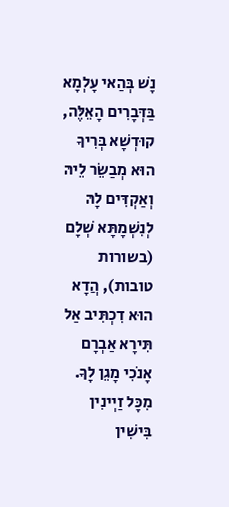נָשׁ בְּהַאי עָלְמָא בַּדְּבָרִים הָאֵלֶּה, קוּדְשָׁא בְּרִיךָ הוּא מְבַשֵׂר לֵיהּ וְאַקְדִּים לָהּ לְנִשְׁמָתָּא שְׁלָם (בשורות טובות), הֲדָא הוּא דִכְתִּיב אַל תִּירָא אַבְרָם אָנֹכִי מָגֵן לָךָ. מִכָּל זַיְינִין בִּישִׁין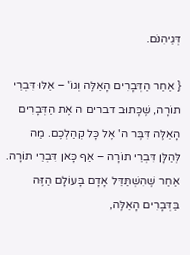דְּגֵיהִנֹּם.

{ אַחַר הַדְּבָרִים הָאֵלֶּה וְגוֹ' – אֵלּוּ דִּבְרֵי תוֹרָה, שֶׁכָּתוּב דברים ה אֶת הַדְּבָרִים הָאֵלֶּה דִּבֶּר ה' אֶל כָּל קְהַלְכֶם. מַה לְּהַלָּן דִּבְרֵי תוֹרָה – אַף כָּאן דִּבְרֵי תוֹרָה. אַחַר שֶׁהִשְׁתַּדֵּל אָדָם בָּעוֹלָם הַזֶּה בַּדְּבָרִים הָאֵלֶּה,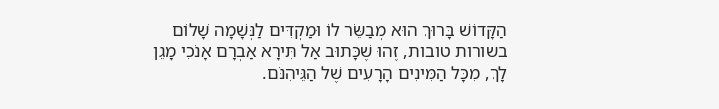הַקָּדוֹשׁ בָּרוּךְ הוּא מְבַשֵּׂר לוֹ וּמַקְדִּים לַנְּשָׁמָה שָׁלוֹם בשורות טובות, זֶהוּ שֶׁכָּתוּב אַל תִּירָא אַבְרָם אָנֹכִי מָגֵן לָךְ, מִכָּל הַמִּינִים הָרָעִים שֶׁל הַגֵּיהִנֹּם.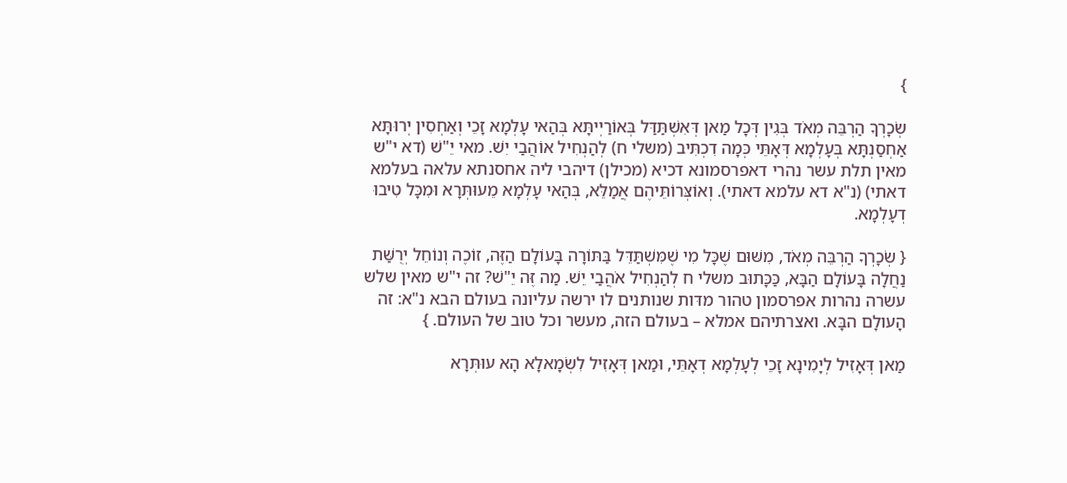}

שְׂכָרְךָ הַרְבֵּה מְאֹד בְּגִין דְּכָל מַאן דְּאִשְׁתַּדַּל בְּאוֹרַיְיתָּא בְּהַאי עָלְמָא זָכֵי וְאַחְסִין יְרוּתָּא אַחְסַנְתָּא בְּעָלְמָא דְּאָתֵּי כְּמָה דִכְתִּיב (משלי ח) לְהַנְחִיל אוֹהֲבַי יִשׁ. מאי יֵ"שׁ (דא י"ש מאין תלת עשר נהרי דאפרסמונא דכיא (מכילן) דיהבי ליה אחסנתא עלאה בעלמא דאתי) (נ"א דא עלמא דאתי). וְאוֹצְּרוֹתֵּיהֶם אֲמַלֵּא, בְּהַאי עָלְמָא מֵעוּתְּרָא וּמִכָּל טִיבוּ דְעָלְמָא.

{ שְׂכָרְךָ הַרְבֵּה מְאֹד, מִשּׁוּם שֶׁכָּל מִי שֶׁמִּשְׁתַּדֵּל בַּתּוֹרָה בָּעוֹלָם הַזֶּה, זוֹכֶה וְנוֹחֵל יְרֻשַּׁת נַחֲלָה בָּעוֹלָם הַבָּא, כַּכָּתוּב משלי ח לְהַנְחִיל אֹהֲבַי יֵשׁ. מַה זֶּה יֵ"שׁ? זה י"ש מאין שלש עשרה נהרות אפרסמון טהור מדּות שנותנים לו ירשה עליונה בעולם הבא נ"א: זה הָעולָם הבָּא. ואצרתיהם אמלא – בעולם הזה, מעשר וכל טוב של העולם. }

מַאן דְּאָזִיל לְיָמִינָא זָכֵי לְעָלְמָא דְאָתֵּי, וּמַאן דְּאָזִיל לִשְׂמָאלָא הָא עוּתְּרָא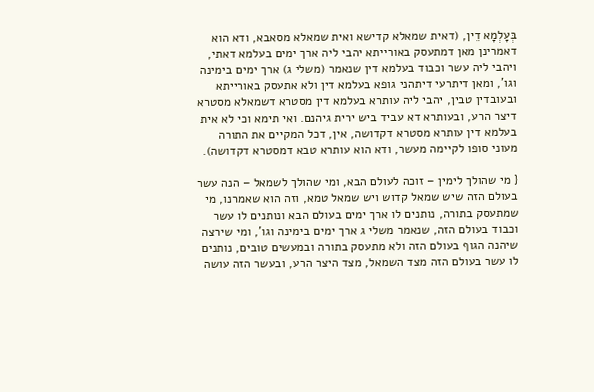בְּעָלְמָא דֵין, (דאית שמאלא קדישא ואית שמאלא מסאבא, ודא הוא דאמרינן מאן דמתעסק באורייתא יהבי ליה ארך ימים בעלמא דאתי, ויהבי ליה עשר וכבוד בעלמא דין שנאמר (משלי ג) ארך ימים בימינה וגו', ומאן דיתרעי דיתהני גופא בעלמא דין ולא אתעסק באורייתא ובעובדין טבין, יהבי ליה עותרא בעלמא דין מסטרא דשמאלא מסטרא דיצר הרע, ובעותרא דא עביד ביש ירית גיהנם. ואי תימא וכי לא אית בעלמא דין עותרא מסטרא דקדושה, אין, דכל המקיים את התורה מעוני סופו לקיימה מעשר, ודא הוא עותרא טבא דמסטרא דקדושה).

{ מי שהולך לימין – זוכה לעולם הבא, ומי שהולך לשמאל – הנה עשר בעולם הזה שיש שמאל קדוש ויש שמאל טמא, וזה הוא שאמרנו, מי שמתעסק בתורה, נותנים לו ארך ימים בעולם הבא ונותנים לו עשר וכבוד בעולם הזה, שנאמר משלי ג ארך ימים בימינה וגו', ומי שירצה שיהנה הגוף בעולם הזה ולא מתעסק בתורה ובמעשים טובים, נותנים לו עשר בעולם הזה מצד השמאל, מצד היצר הרע, ובעשר הזה עושה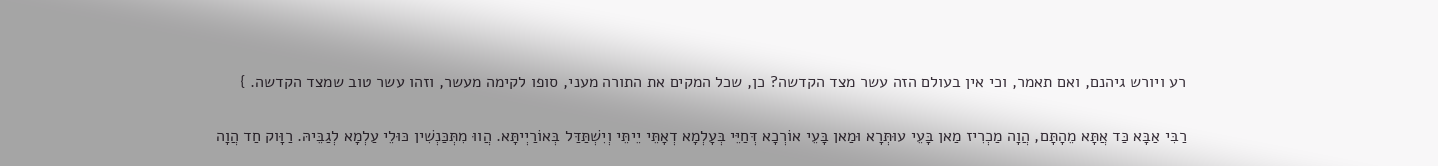רע ויורש גיהנם, ואם תאמר, וכי אין בעולם הזה עשר מצד הקדשה? כן, שכל המקים את התורה מעני, סופו לקימה מעשר, וזהו עשר טוב שמצד הקדשה. }

רַבִּי אַבָּא כַּד אֲתָּא מֵהָתָּם, הֲוָה מַכְרִיז מַאן בָּעֵי עוּתְּרָא וּמַאן בָּעֵי אוֹרְכָא דְּחַיֵּי בְּעָלְמָא דְאָתֵּי יֵיתֵּי וְיִשְׁתַּדַּל בְּאוֹרַיְיתָּא. הֲווּ מִתְּכַּנְשִׁין כּוּלֵי עַלְמָא לְגַבֵּיהּ. רַוָּוק חַד הֲוָה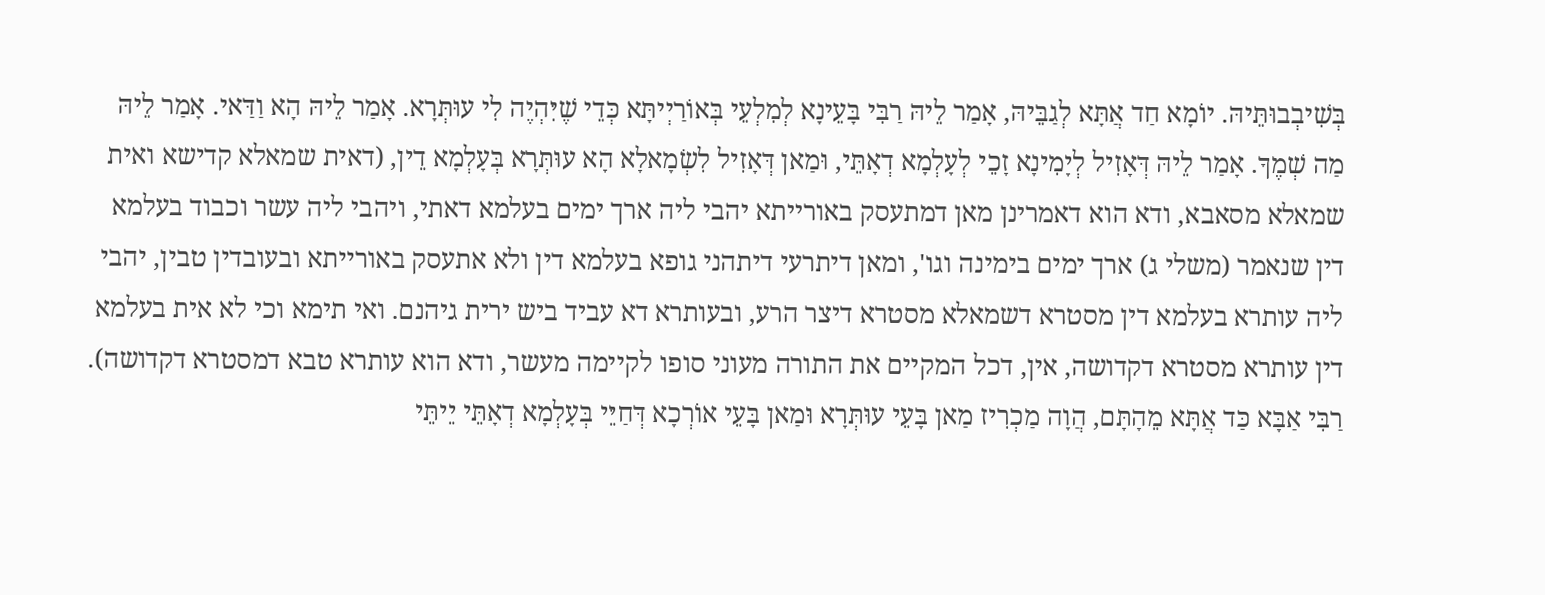בְּשִׁיבְבוּתֵּיהּ. יוֹמָא חַד אֲתָּא לְגַבֵּיהּ, אָמַר לֵיהּ רַבִּי בָּעֵינָא לְמִלְעֵי בְּאוֹרַיְיתָּא כְּדֵי שֶׁיִּהְיֶה לִי עוּתְּרָא. אָמַר לֵיהּ הָא וַדַּאי. אָמַר לֵיהּ מַה שְׁמֶךָ. אָמַר לֵיהּ דְּאָזִיל לְיָמִינָא זָכֵי לְעָלְמָא דְאָתֵּי, וּמַאן דְּאָזִיל לִשְׂמָאלָא הָא עוּתְּרָא בְּעָלְמָא דֵין, (דאית שמאלא קדישא ואית שמאלא מסאבא, ודא הוא דאמרינן מאן דמתעסק באורייתא יהבי ליה ארך ימים בעלמא דאתי, ויהבי ליה עשר וכבוד בעלמא דין שנאמר (משלי ג) ארך ימים בימינה וגו', ומאן דיתרעי דיתהני גופא בעלמא דין ולא אתעסק באורייתא ובעובדין טבין, יהבי ליה עותרא בעלמא דין מסטרא דשמאלא מסטרא דיצר הרע, ובעותרא דא עביד ביש ירית גיהנם. ואי תימא וכי לא אית בעלמא דין עותרא מסטרא דקדושה, אין, דכל המקיים את התורה מעוני סופו לקיימה מעשר, ודא הוא עותרא טבא דמסטרא דקדושה). רַבִּי אַבָּא כַּד אֲתָּא מֵהָתָּם, הֲוָה מַכְרִיז מַאן בָּעֵי עוּתְּרָא וּמַאן בָּעֵי אוֹרְכָא דְּחַיֵּי בְּעָלְמָא דְאָתֵּי יֵיתֵּי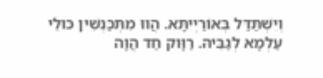וְיִשְׁתַּדַּל בְּאוֹרַיְיתָּא. הֲווּ מִתְּכַּנְשִׁין כּוּלֵי עַלְמָא לְגַבֵּיהּ. רַוָּוק חַד הֲוָה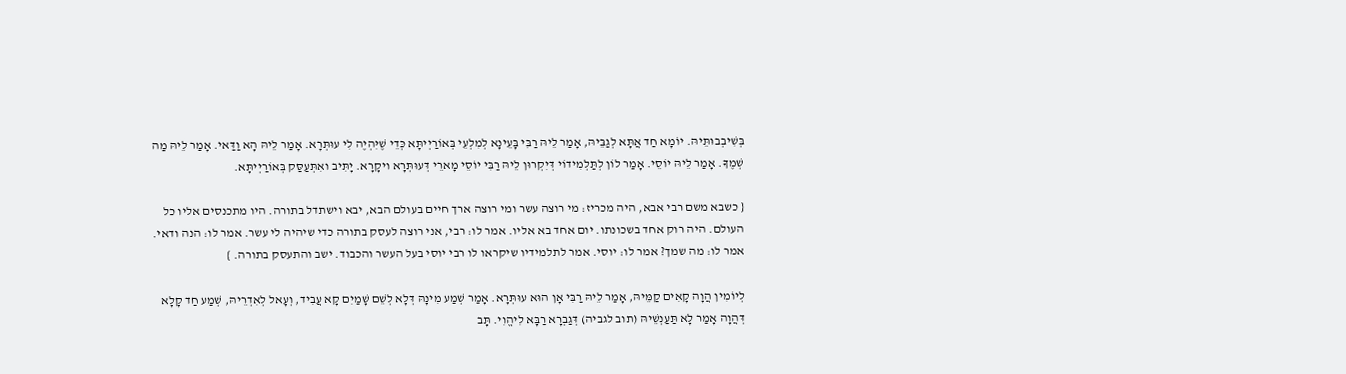בְּשִׁיבְבוּתֵּיהּ. יוֹמָא חַד אֲתָּא לְגַבֵּיהּ, אָמַר לֵיהּ רַבִּי בָּעֵינָא לְמִלְעֵי בְּאוֹרַיְיתָּא כְּדֵי שֶׁיִּהְיֶה לִי עוּתְּרָא. אָמַר לֵיהּ הָא וַדַּאי. אָמַר לֵיהּ מַה שְׁמֶךָ. אָמַר לֵיהּ יוֹסֵי. אָמַר לוֹן לְתַּלְמִידוֹי דְּיִקְרוּן לֵיהּ רַבִּי יוֹסֵי מָארֵי דְּעוּתְּרָא ויקָרָא. יָתִּיב ואִתְּעַסַּק בְּאוֹרַיְיתָּא.

{ כשבא משם רבי אבא, היה מכריז: מי רוצה עשר ומי רוצה ארך חיים בעולם הבא, יבא וישתדל בתורה. היו מתכנסים אליו כל העולם. היה רוק אחד בשכונתו. יום אחד בא אליו. אמר לו: רבי, אני רוצה לעסק בתורה כדי שיהיה לי עשר. אמר לו: הנה ודאי. אמר לו: מה שמך? אמר לו: יוסי. אמר לתלמידיו שיקראו לו רבי יוסי בעל העשר והכבוד. ישב והתעסק בתורה. }

לְיוֹמִין הֲוָה קָאִים קַמֵּיהּ, אָמַר לֵיהּ רַבִּי אָן הוּא עוּתְּרָא. אָמַר שְׁמַע מִינָהּ דְּלָא לְשֵׁם שָׁמַיִם קָא עֲבִיד, וְעָאל לְאִדְרֵיהּ, שְׁמַע חַד קָלָא דְּהֲוָה אָמַר לָא תַּעַנְשֵׁיהּ (תוב לגביה) דְּגַבְרָא רַבָּא לִיהֱוִי. תָּב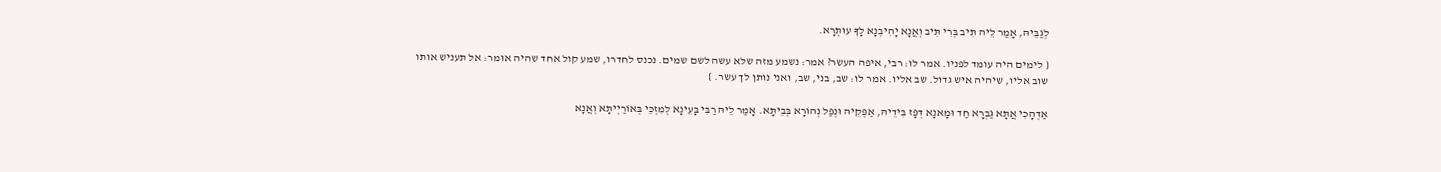לְגַבֵּיהּ, אָמַר לֵיהּ תִּיב בְּרִי תִּיב וְאֲנָא יָהִיבְנָא לָךָ עוּתְּרָא.

{ לימים היה עומד לפניו. אמר לו: רבי, איפה העשר? אמר: נשמע מזה שלא עשה לשם שמים. נכנס לחדרו, שמע קול אחד שהיה אומר: אל תעניש אותו שוב אליו, שיהיה איש גדול. שב אליו. אמר לו: שב, בני, שב, ואני נותן לך עשר. }

אַדְהָכִי אֲתָּא גַּבְרָא חַד וּמָאנָא דְּפָּז בִּידֵיהּ, אַפְּקֵיהּ וּנְפַּל נְהוֹרָא בְּבֵיתָּא. אָמַר לֵיהּ רַבִּי בָּעֵינָא לְמִזְכֵּי בְּאוֹרַיְיתָּא וְאֲנָא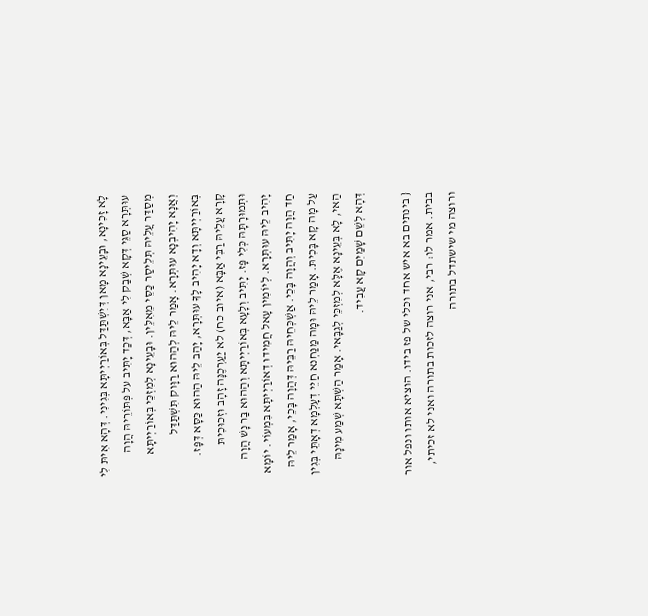לָא זָכִינָא, וּבָעֵינָא מָאן דְּיִשְׁתַּדַּל בְּאוֹרַיְיתָּא בְּגִינִי. דְּהָא אִיתּ לִי עוּתְּרָא סַגֵּי דְּקָא שְׁבַק לִי אַבָּא, דְּכַד יָתִּיב על פְּתּוֹרֵיהּ הֲוָה מְסַדַּר עֲלֵיהּ תְּלֵיסַר כַּסֵּי מֵאִלֵּין. וּבָעֵינָא לְמִזְכֵּי בְּאוֹרַיְיתָּא וְאֲנָא יָהִיבְנָא עוּתְּרָא. אָמַר לֵיהּ לְהַהוּא רַוָּוק תִּשְׁתַּדַּל בְּאוֹרַיְיתָּא וְדָא יָהִיב לָךָ עוּתְּרָא, יָהַב לֵיהּ הַהוּא כַּסָּא דְּפָּז. קָרָא עֲלֵיהּ רַבִּי אַבָּא (איוב כח) לא יַעַרְכֶנָּה זָהָב וּזְכוּכִיתּ וּתְּמוּרָתָּהּ כְּלִי פָּז. יָתִּיב וְלָעָא בְּאוֹרַיְיתָּא וְהַהוּא בַּר נָשׁ הֲוָה יָהִיב לֵיהּ עוּתְּרָא. לְיוֹמִין עָאל חֲמִידוּ דְאוֹרַיְיתָּא בִּמְעוֹי. יוֹמָא חַד הֲוָה יָתִּיב וְהֲוָה בָּכֵי. אַשְׁכְּחֵיהּ רַבֵּיהּ דְּהֲוָה בָּכֵי, אָמַר לֵיהּ עַל מָה קָא בָּכִיתּ. אָמַר לֵיהּ וּמָה מַנַּחְנא חַיֵּי דְעָלְמָא דְאָתֵּי בְּגִין הַאי, לָא בְּעֵינָא אֶלָּא לְמִזְכֵּי לְגַבָּאי. אָמַר הַשְׁתָּא שְׁמַע מִינָהּ דְּהָא לְשֵׁם שָׁמַיִם קָא עֲבִיד.

{ בינתים בא איש אחד וכלי של פז בידו. הוציא אותו ונפל אור בבית. אמר לו: רבי, אני רוצה לזכות בתורה ואני לא זכיתי, ורוצה מי שישתדל בתורה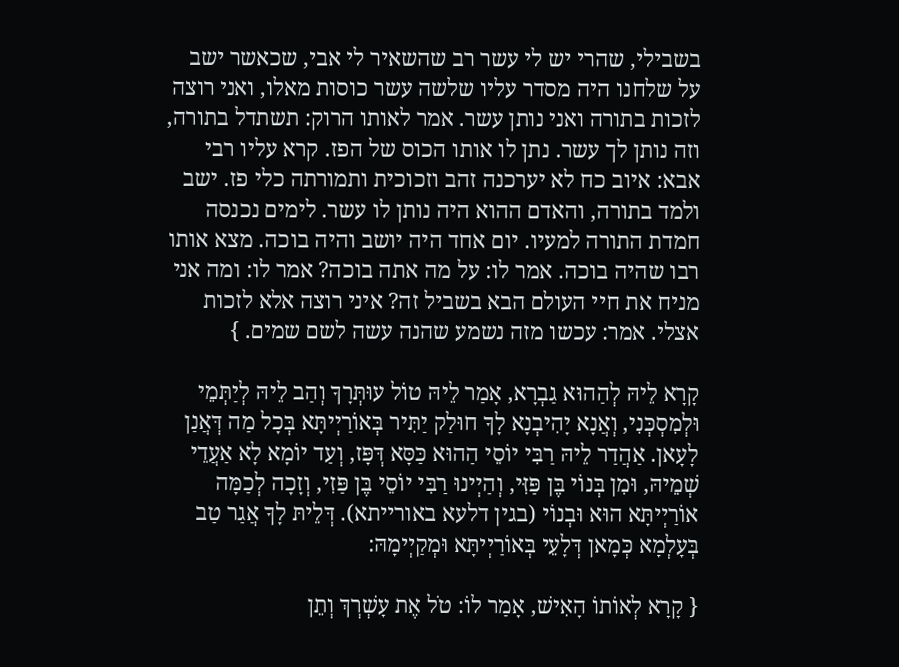בשבילי, שהרי יש לי עשר רב שהשאיר לי אבי, שכאשר ישב על שלחנו היה מסדר עליו שלשה עשר כוסות מאלו, ואני רוצה לזכות בתורה ואני נותן עשר. אמר לאותו הרוק: תשתדל בתורה, וזה נותן לך עשר. נתן לו אותו הכוס של הפז. קרא עליו רבי אבא: איוב כח לא יערכנה זהב וזכוכית ותמורתה כלי פז. ישב ולמד בתורה, והאדם ההוא היה נותן לו עשר. לימים נכנסה חמדת התורה למעיו. יום אחד היה יושב והיה בוכה. מצא אותו רבו שהיה בוכה. אמר לו: על מה אתה בוכה? אמר לו: ומה אני מניח את חיי העולם הבא בשביל זה? איני רוצה אלא לזכות אצלי. אמר: עכשו מזה נשמע שהנה עשה לשם שמים. }

קָרָא לֵיהּ לְהַהוּא גַבְרָא, אָמַר לֵיהּ טוֹל עוּתְּרָךָ וְהַב לֵיהּ לְיַתְּמֵי וּלְמִסְכְּנִי, וְאֲנָא יָהִיבְנָא לָךָ חוּלַק יַתִּיר בְּאוֹרַיְיתָּא בְּכָל מַה דְּאֲנַן לָעָאן. אַהֲדַר לֵיהּ רַבִּי יוֹסֵי הַהוּא כַּסָּא דְּפָּז, וְעַד יוֹמָא לָא אַעֲדֵי שְׁמֵיהּ, וּמִן בְּנוֹי בֶּן פַּזִּי, וְהַיְינוּ רַבִּי יוֹסֵי בֶּן פַּזִי, וְזָכָה לְכַמָּה אוֹרַיְיתָּא הוּא וּבְנוֹי (בגין דלעא באורייתא). דְּלֵיתּ לָךָ אֲגַר טַב בְּעָלְמָא כְּמָאן דְּלָעֵי בְּאוֹרַיְיתָּא וּמְקַיְימָהּ:

{ קָרָא לְאוֹתוֹ הָאִישׁ, אָמַר לוֹ: טֹל אֶת עָשְׁרְךְ וְתֵן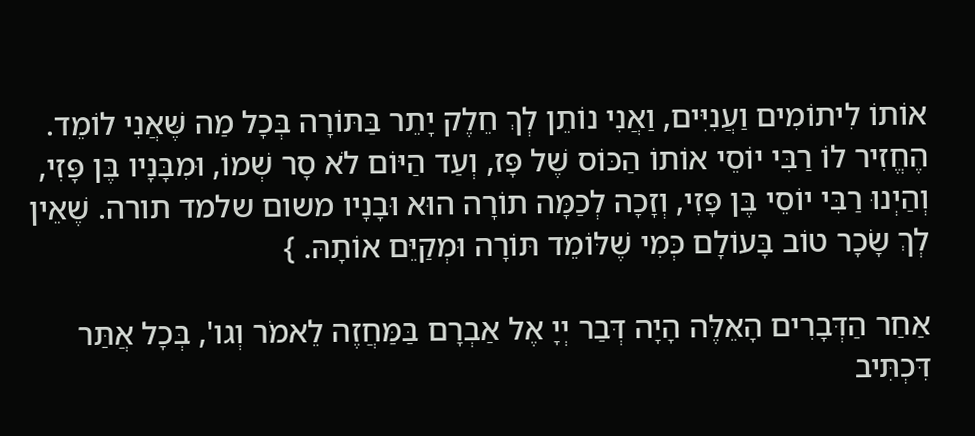אוֹתוֹ לִיתוֹמִים וַעֲנִיִּים, וַאֲנִי נוֹתֵן לְךְ חֵלֶק יָתֵר בַּתּוֹרָה בְּכָל מַה שֶּׁאֲנִי לוֹמֵד. הֶחֱזִיר לוֹ רַבִּי יוֹסֵי אוֹתוֹ הַכּוֹס שֶׁל פָּז, וְעַד הַיּוֹם לֹא סָר שְׁמוֹ, וּמִבָּנָיו בֶּן פָּזִי, וְהַיְנוּ רַבִּי יוֹסֵי בֶּן פָּזִי, וְזָכָה לְכַמָּה תוֹרָה הוּא וּבָנָיו משום שלמד תורה. שֶׁאֵין לְךְ שָׂכָר טוֹב בָּעוֹלָם כְּמִי שֶׁלּוֹמֵד תּוֹרָה וּמְקַיֵּם אוֹתָהּ. }

אַחַר הַדְּבָרִים הָאֵלֶּה הָיָה דְּבַר יְיָ אֶל אַבְרָם בַּמַּחֲזֶה לֵאמֹר וְגו', בְּכָל אֲתַּר דִּכְתִּיב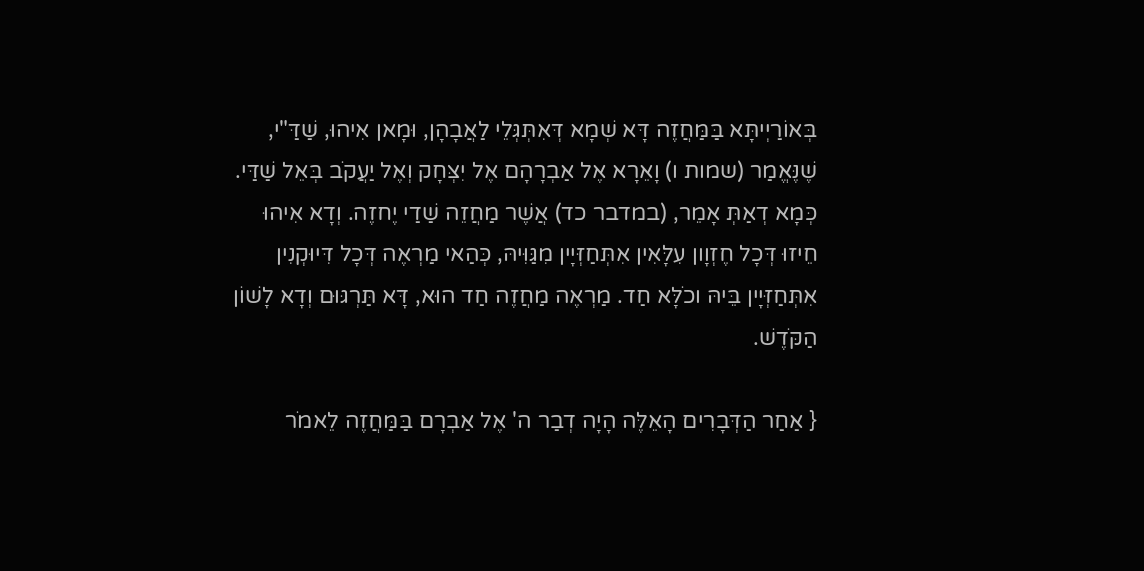בְּאוֹרַיְיתָּא בַּמַּחֲזֶה דָּא שְׁמָא דְּאִתְּגְּלֵי לַאֲבָהָן, וּמָאן אִיהוּ, שַׁדַּ"י, שֶׁנֶּאֱמַר (שמות ו) וָאֵרָא אֶל אַבְרָהָם אֶל יִצְּחָק וְאֶל יַעֲקֹב בְּאֵל שַׁדַּי. כְּמָא דְאַתְּ אָמֵר, (במדבר כד) אֲשֶׁר מַחֲזֵה שַׁדַי יֶחזֶה. וְדָא אִיהוּ חֵיזוּ דְּכָל חֶזְוָון עִלָּאִין אִתְּחַזְּיָין מִגַּוִּיהּ, כְּהַאי מַרְאֶה דְּכָל דִּיוּקְנִין אִתְּחַזְּיָין בֵּיהּ וכֹלָּא חַד. מַרְאֶה מַחֲזֶה חַד הוּא, דָּא תַּרְגּוּם וְדָא לָשׁוֹן הַקֹּדֶשׁ.

{ אַחַר הַדְּבָרִים הָאֵלֶּה הָיָה דְבַר ה' אֶל אַבְרָם בַּמַּחֲזֶה לֵאמֹר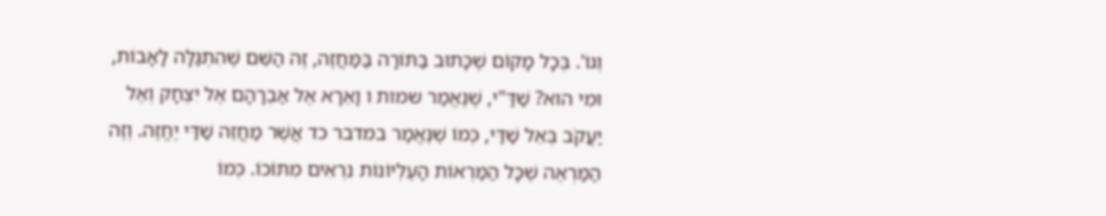וְגוֹ'. בְּכָל מָקוֹם שֶׁכָּתוּב בַּתּוֹרָה בַּמַּחֲזֶה, זֶה הַשֵּׁם שֶׁהִתְגַּלָּה לָאָבוֹת, וּמִי הוּא? שַׁדַּ"י, שֶׁנֶּאֱמַר שמות ו וָאֵרָא אֶל אַבְרָהָם אֶל יִצְחָק וְאֶל יַעֲקֹב בְּאֵל שַׁדַּי, כְּמוֹ שֶׁנֶּאֱמַר במדבר כד אֲשֶׁר מַחֲזֵה שַׁדַּי יֶחֱזֶה. וְזֶה הַמַּרְאֶה שֶׁכָּל הַמַּרְאוֹת הָעֶלְיוֹנוֹת נִרְאִים מִתּוֹכוֹ. כְּמוֹ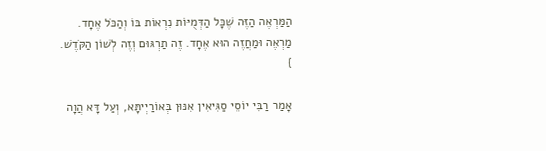הַמַּרְאֶה הַזֶּה שֶׁכָּל הַדְּמֻיּוֹת נִרְאוֹת בּוֹ וְהַכֹּל אֶחָד. מַרְאֶה וּמַחֲזֶה הוּא אֶחָד. זֶה תַרְגּוּם וְזֶה לְשׁוֹן הַקֹּדֶשׁ. }

אָמַר רַבִּי יוֹסֵי סַגִּיאִין אִנּוּן בְּאוֹרַיְיתָּא, וְעַל דָּא הֲוָה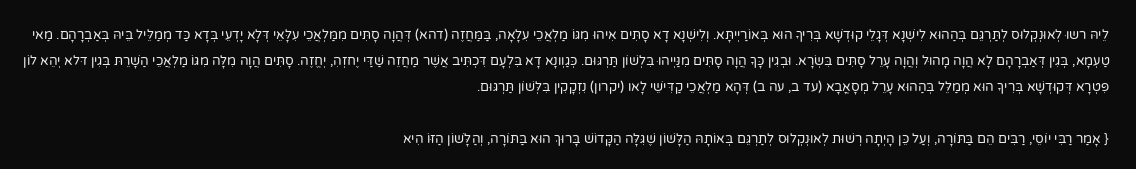לֵיהּ רשוּ לְאוּנְקְלוּס לְתַּרְגֵּם בְּהַהוּא לִישְׁנָא דְּגָלֵי קוּדְשָׁא בְּרִיךָ הוּא בְּאוֹרַיְיתָּא. וְלִישְׁנָא דָא סָתִּים אִיהוּ מִגּוֹ מַלְאֲכֵי עִלָאָה, בַּמַּחֲזֶה (דהא) דְּהֲוָה סָתִּים מִמַּלְאֲכֵי עִלָּאֵי דְּלָא יָדְעֵי בְּדָא כַּד מְמַלֵּיל בֵּיהּ בְּאַבְרָהָם. מַאי טַעְמָא, בְּגִין דְּאַבְרָהָם לָא הֲוָה מָהוּל וְהֲוָה עָרֵל סָתִּים בִּשְׂרָא. וּבְגִין כָּךָ הֲוָה סָתִּים מִנַּיְיהוּ בִּלְשׁוֹן תַּרְגּוּם. כְּגַוְונָא דָא בִּלְעָם דִּכְתִּיב אֲשֶׁר מַחֲזֵה שַׁדַּי יֶחזְהִ, יְחֱזֶה. סָתִּים הֲוָה מִלָּה מִגּוֹ מַלְאֲכֵי הַשָׁרֵתּ בְּגִין דּלא יְהֵא לוֹן פִּטְרָא דְּקוּדְשָׁא בְּרִיךָ הוּא מְמַלֵּל בְּהַהוּא עָרֵל מְסָאֳבָא (עד ב, עה ב) דְּהָא מַלְאֲכֵי קַדִּישֵׁי לָאו (יקרון) נִזְקָקִין בִּלְּשׁוֹן תַּרְגּוּם.

{ אָמַר רַבִּי יוֹסֵי, רַבִּים הֵם בַּתּוֹרָה, וְעַל כֵּן הָיְתָה רְשׁוּת לְאוּנְקְלוּס לְתַרְגֵּם בְּאוֹתָהּ הַלָּשׁוֹן שֶׁגִּלָּה הַקָּדוֹשׁ בָּרוּךְ הוּא בַּתּוֹרָה, וְהַלָּשׁוֹן הַזּוֹ הִיא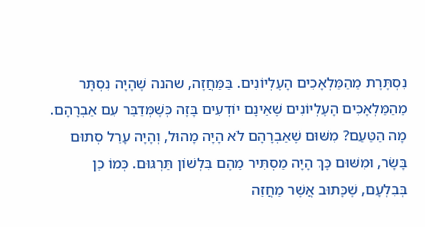נִסְתֶּרֶת מֵהַמַּלְאָכִים הָעֶלְיוֹנִים. בַּמַּחֲזֶה, שהנה שֶׁהָיָה נִסְתָּר מֵהַמַּלְאָכִים הָעֶלְיוֹנִים שֶׁאֵינָם יוֹדְעִים בָּזֶה כְּשֶׁמְּדַבֵּר עִם אַבְרָהָם. מָה הַטַּעַם? מִשּׁוּם שֶׁאַבְרָהָם לֹא הָיָה מָהוּל, וְהָיָה עָרֵל סְתוּם בָּשָׂר, וּמִשּׁוּם כָּךְ הָיָה מַסְתִּיר מֵהֶם בִּלְשׁוֹן תַּרְגּוּם. כְּמוֹ כֵן בְּבִלְעָם, שֶׁכָּתוּב אֲשֶׁר מַחֲזֵה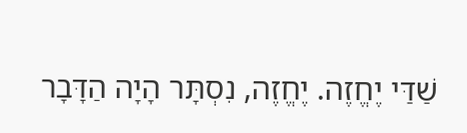שַׁדַּי יֶחֱזֶה. יֶחֱזֶה, נִסְתָּר הָיָה הַדָּבָר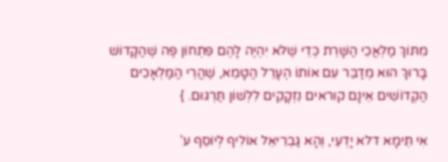מִתּוֹךְ מַלְאֲכֵי הַשָּׁרֵת כְּדֵי שֶׁלֹּא יִהְיֶה לָהֶם פִּתְחוֹן פֶּה שֶׁהַקָּדוֹשׁ בָּרוּךְ הוּא מְדַבֵּר עִם אוֹתוֹ הֶעָרֵל הַטָּמֵא, שֶׁהֲרֵי הַמַּלְאָכִים הַקְּדוֹשִׁים אֵינָם קוראים נִזְקָקִים לִלְשׁוֹן תַּרְגּוּם. }

אִי תֵּימָא דלא יָדְעֵי, וְהָא גַּבְרִיאֵל אוֹלִיף לְיוֹסֵף ע'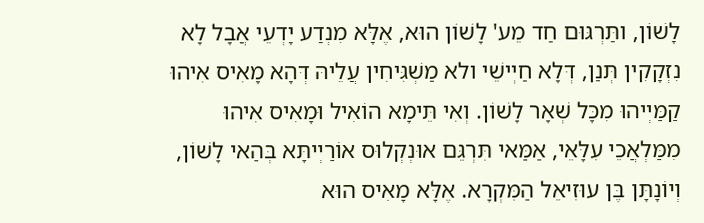לָשׁוֹן, ותַּרְגּוּם חַד מֵע' לָשׁוֹן הוּא, אֶלָּא מִנְדַע יָדְעֵי אֲבָל לָא נִזְקָקִין תְּנַן, דְּלָא חַיְישֵׁי ולא מַשְׁגִּיחִין עֲלֵיהּ דְּהָא מָאִיס אִיהוּ קַמַּיְיהוּ מִכָּל שְׁאָר לָשׁוֹן. וְאִי תֵּימָא הוֹאִיל וּמָאִיס אִיהוּ מִמַּלְאֲכֵי עִלָּאֵי, אַמַּאי תִּרְגֵּם אוּנְקְלוּס אוֹרַיְיתָּא בְּהַאי לָשׁוֹן, וְיוֹנָתָּן בֶּן עוּזִיאֵל הַמִּקְרָא. אֶלָּא מָאִיס הוּא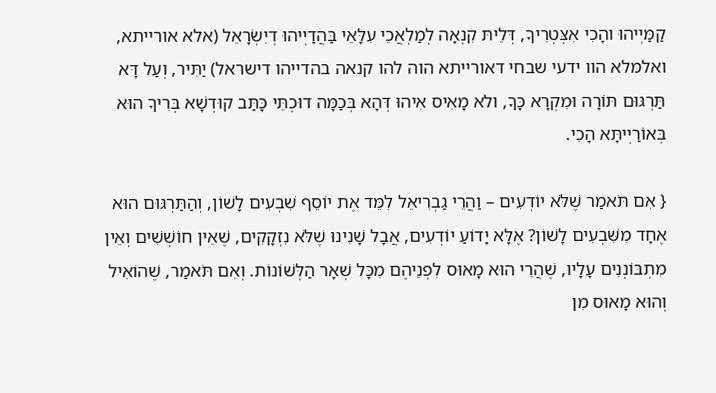קַמַּיְיהוּ והָכִי אִצְּטְרִיךָ, דְּלֵיתּ קִנְאָה לְמַלְאֲכֵי עִלָּאֵי בַּהֲדַיְיהוּ דְיִשְׂרָאֵל (אלא אורייתא, ואלמלא הוו ידעי שבחי דאורייתא הוה להו קנאה בהדייהו דישראל) יַתִּיר, וְעַל דָּא תַּרְגּוּם תּוֹרָה וּמִקְרָא כָּךָ, ולא מָאִיס אִיהוּ דְּהָא בְּכַמָּה דוּכְתֵּי כָּתַּב קוּדְשָׁא בְּרִיךָ הוּא בְּאוֹרַיְיתָּא הָכִי.

{ אִם תֹּאמַר שֶׁלֹּא יוֹדְעִים – וַהֲרֵי גַבְרִיאֵל לִמֵּד אֶת יוֹסֵף שִׁבְעִים לָשׁוֹן, וְהַתַּרְגּוּם הוּא אֶחָד מִשִּׁבְעִים לָשׁוֹן? אֶלָּא יָדוֹעַ יוֹדְעִים, אֲבָל שָׁנִינוּ שֶׁלֹּא נִזְקָקִים, שֶׁאֵין חוֹשְׁשִׁים וְאֵין מִתְבּוֹנְנִים עָלָיו, שֶׁהֲרֵי הוּא מָאוּס לִפְנֵיהֶם מִכָּל שְׁאָר הַלְּשׁוֹנוֹת. וְאִם תֹּאמַר, שֶׁהוֹאִיל וְהוּא מָאוּס מִן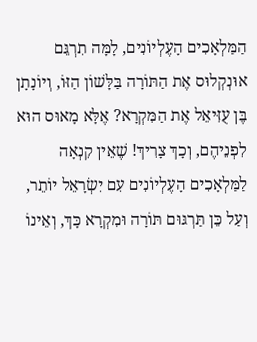הַמַּלְאָכִים הָעֶלְיוֹנִים, לָמָּה תִרְגֵּם אוּנְקְלוּס אֶת הַתּוֹרָה בַּלָּשׁוֹן הַזּוֹ, וְיוֹנָתָן בֶּן עֻזִּיאֵל אֶת הַמִּקְרָא? אֶלָּא מָאוּס הוּא לִפְנֵיהֶם, וְכָךְ צָרִיךְ! שֶׁאֵין קִנְאָה לַמַּלְאָכִים הָעֶלְיוֹנִים עִם יִשְׂרָאֵל יוֹתֵר, וְעַל כֵּן תַּרְגּוּם תּוֹרָה וּמִקְרָא כָּךְ, וְאֵינוֹ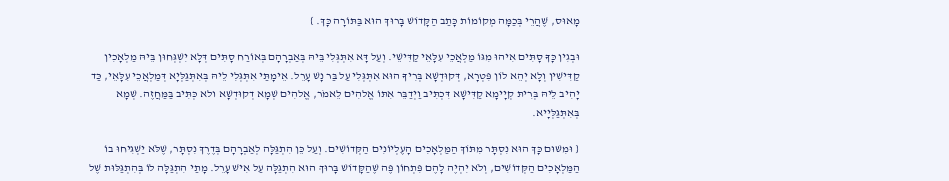מָאוּס, שֶׁהֲרֵי בְּכַמָּה מְקוֹמוֹת כָּתַב הַקָּדוֹשׁ בָּרוּךְ הוּא בַּתּוֹרָה כָּךְ. }

וּבְגִין כָּךָ סָתִּים אִיהוּ מִגּוֹ מַלְאֲכֵי עִלָּאֵי קַדִּישֵׁי. וְעַל דָּא אִתְּגְּלִי בֵּיהּ בְּאַבְרָהָם בְּאוֹרַח סָתִּים דְּלָא יִשְׁגְּחוּן בֵּיהּ מַלְאָכִין קַדִּישִׁין וְלָא יְהֵא לוֹן פִּטְרָא, דְּקוּדְשָׁא בְּרִיךָ הוּא אִתְּגְּלִי עַל בַּר נָשׁ עָרֵל. אֵימָתַּי אִתְּגְּלִי לֵיהּ בְּאִתְּגַּלְּיָא דְּמַלְאֲכֵי עִלָּאֵי, כַּד יָהִיב לֵיהּ בְּרִיתּ קְיָימָא קַדִּישָׁא דִּכְתִּיב וַיְדַבֵּר אִתּוֹ אֱלהִים לֵאמֹר, אֱלהִים שְׁמָא דְקוּדְשָׁא ולא כְּתִּיב בַּמַּחֲזֶה. שְׁמָא בְּאִתְּגַּלְּיָיא.

{ וּמִשּׁוּם כָּךְ הוּא נִסְתָּר מִתּוֹךְ הַמַּלְאָכִים הָעֶלְיוֹנִים הַקְּדוֹשִׁים. וְעַל כֵּן הִתְגַּלָּה לְאַבְרָהָם בְּדֶרֶךְ נִסְתָּר, שֶׁלֹּא יַשְׁגִּיחוּ בוֹ הַמַּלְאָכִים הַקְּדוֹשִׁים, וְלֹא יִהְיֶה לָהֶם פִּתְחוֹן פֶּה שֶׁהַקָּדוֹשׁ בָּרוּךְ הוּא הִתְגַּלָּה עַל אִישׁ עָרֵל. מָתַי הִתְגַּלָּה לוֹ בְּהִתְגַּלּוּת שֶׁל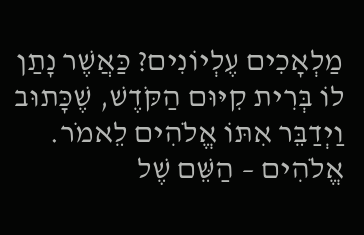מַלְאָכִים עֶלְיוֹנִים? כַּאֲשֶׁר נָתַן לוֹ בְּרִית קִיּוּם הַקֹּדֶשׁ, שֶׁכָּתוּב וַיְדַבֵּר אִתּוֹ אֱלֹהִים לֵאמֹר. אֱלֹהִים – הַשֵּׁם שֶׁל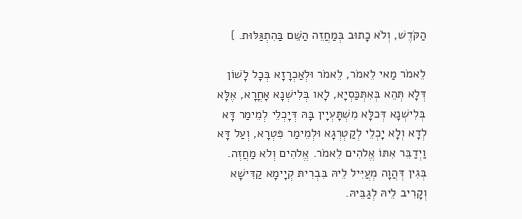הַקֹּדֶשׁ, וְלֹא כָתוּב בְּמַחֲזֵה הַשֵּׁם בַּהִתְגַּלּוּת. }

לֵאמֹר מַאי לֵאמֹר, לֵאמֹר וּלְאַכְרָזָא בְּכָל לָשׁוֹן דְּלָא תְּהֵא בְּאִתְּכַּסְיָא, לָאו בְּלִישְׁנָא אָחֳרָא, אֶלָּא בְּלִישְׁנָא דְּכלָּא מִשְׁתָּעְיָין בָּהּ דְּיָכְלֵי לְמֵימַר דָּא לְדָא וְלָא יָכְלֵי לְקַטְרְגָא וּלְמֵימַר פִּטְרָא, וְעַל דָּא וַיְדַבֵּר אִתּוֹ אֱלהִים לֵאמֹר. אֱלהִים וְלא מַחֲזְה. בְּגִין דְּהֲוָה מְעֲיִּיל לֵיהּ בִּבְרִיתּ קְיָימָא קַדִּישָׁא וְקָרִיב לֵיהּ לְגַבֵּיהּ.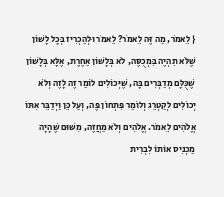{ לֵאמֹר, מַה זֶּה לֵאמֹר? לֵאמֹר וּלְהַכְרִיז בְּכָל לָשׁוֹן שֶׁלֹּא תִהְיֶה בִּמְכֻסֶּה, לֹא בְּלָשׁוֹן אַחֶרֶת, אֶלָּא בְּלָשׁוֹן שֶׁכֻּלָּם מְדַבְּרִים בָּהּ, שֶׁיְּכוֹלִים לוֹמַר זֶה לָזֶה וְלֹא יְכוֹלִים לְקַטְרֵג וְלוֹמַר פִּתְחוֹן פֶּה, וְעַל כֵּן וַיְדַבֵּר אִתּוֹ אֱלֹהִים לֵאמֹר. אֱלֹהִים וְלֹא מַחֲזֶה, מִשּׁוּם שֶׁהָיָה מַכְנִיס אוֹתוֹ לִבְרִית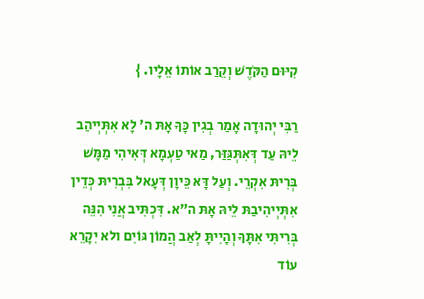קִיּוּם הַקֹּדֶשׁ וְקֵרַב אוֹתוֹ אֵלָיו. }

רַבִּי יְהוּדָה אָמַר בְגִין כָּךָ אָתּ ה' לָא אִתְּיְיהַב לֵיהּ עַד דְּאִתְּגַּזַּר, מַאי טַעְמָא דְּאִיהִי מַמָּשׁ בְּרִיתּ אִקְרֵי. וְעַל דָּא כֵּיוָן דְּעָאל בִּבְרִיתּ כְּדֵין אִתְּיְיהִיבַתּ לֵיהּ אָתּ ה"א. דִּכְתִּיב אֲנִי הִנֵּה בְּרִיתִּי אִתָּךָ וְהָיִיתָּ לְאַב הֲמוֹן גּוֹיִם ולא יִקָרֵא עוֹד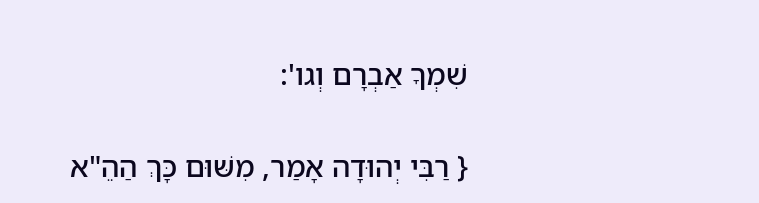שִׁמְךָ אַבְרָם וְגו':

{ רַבִּי יְהוּדָה אָמַר, מִשּׁוּם כָּךְ הַהֵ"א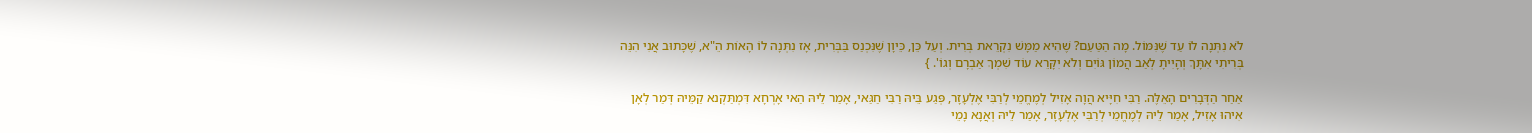לֹא נִתְּנָה לוֹ עַד שֶׁנִּמּוֹל. מָה הַטַּעַם? שֶׁהִיא מַמָּשׁ נִקְרֵאת בְּרִית. וְעַל כֵּן, כֵּיוָן שֶׁנִּכְנַס בַּבְּרִית, אָז נִתְּנָה לוֹ הָאוֹת הֵ"א, שֶׁכָּתוּב אֲנִי הִנֵּה בְּרִיתִי אִתָּךְ וְהָיִיתָ לְאַב הֲמוֹן גּוֹיִם וְלֹא יִקָּרֵא עוֹד שִׁמְךְ אַבְרָם וְגוֹ'. }

אַחַר הַדְּבָרִים הָאֵלֶּה. רַבִּי חִיָּיא הֲוָה אָזִיל לְמֶחֱמֵי לְרַבִּי אֶלְעָזָר, פְּגַע בֵּיהּ רַבִּי חַגַּאי, אָמַר לֵיהּ הַאי אָרְחָא דִּמְתַּקְנא קַמֵּיהּ דְּמַר לְאָן אִיהוּ אָזִיל, אָמַר לֵיהּ לְמֶחֱמֵי לְרַבִּי אֶלְעָזָר, אָמַר לֵיהּ וְאֲנָא נָמֵי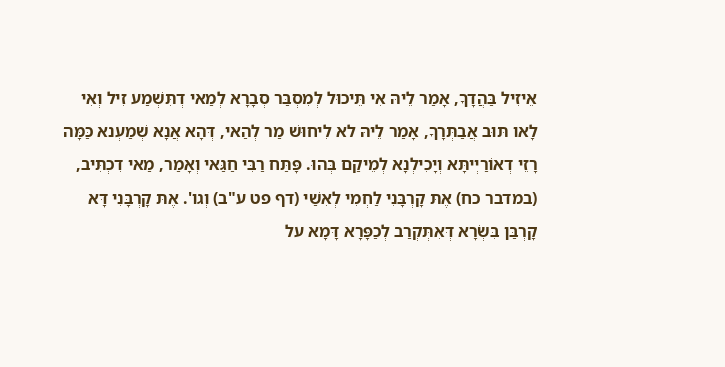אֵיזִיל בַּהֲדָךָ, אָמַר לֵיהּ אִי תֵּיכוּל לְמִסְבַּר סְבָרָא לְמַאי דְתִּשְׁמַע זִיל וְאִי לָאו תּוּב אֲבַתְּרָךָ, אָמַר לֵיהּ לא לִיחוּשׁ מַר לְהַאי, דְּהָא אֲנָא שְׁמַעְנא כַּמָּה רָזֵי דְאוֹרַיְיתָּא וְיָכִילְנָא לְמֵיקַם בְּהוּ. פָּתַּח רַבִּי חַגַּאי וְאָמַר, מַאי דִכְתִּיב, (במדבר כח) אֶתּ קָרְבָּנִי לַחְמִי לְאִשַׁי (דף פט ע"ב) וְגו'. אֶתּ קָרְבָּנִי דָּא קָרְבַּן בִּשְׂרָא דְּאִתְּקְרַב לְכַפָּרָא דָּמָא על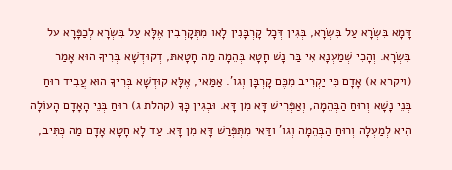דָּמָא בִּשְׂרָא עַל בִּשְׂרָא, בְּגִין דְּכָל קָרְבָּנִין לָאו מִתְּקָרְבִין אֶלָּא עַל בִּשְׂרָא לְכַפָּרָא על בִּשְׂרָא. וְהָכִי שְׁמַעְנָא אִי בַּר נָשׁ חָטָא בְּהֵמָה מַה חָטָאתּ, דְקוּדְשָׁא בְּרִיךָ הוּא אָמַר (ויקרא א) אָדָם כִּי יַקְרִיב מִכֶּם קָרְבָּן וְגו'. אַמַּאי, אֶלָּא קוּדְשָׁא בְּרִיךָ הוּא עֲבִיד רוּחַ בְּנֵי נָשָׁא וְרוּחַ הַבְּהֵמָה, וְאַפְּרִישׁ דָּא מִן דָּא. וּבְגִין כָּךָ (קהלת ג) רוּחַ בְּנֵי הָאָדָם הָעוֹלָה הִיא לְמַעְלָה וְרוּחַ הַבְּהֵמָה וְגו' ודַּאי מִתְּפְּרַשׁ דָּא מִן דָּא. עַד לָא חָטָא אָדָם מַה כְּתִּיב,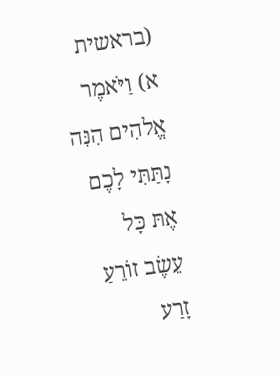(בראשית א) וַיֹּאמֶר אֱלהִים הִנִּה נָתַּתִּי לָכֶם אֶתּ כָּל עֵשֶׂב זוֹרֵעַ זָרַע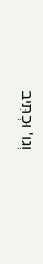וְגו' וּכְתִּיב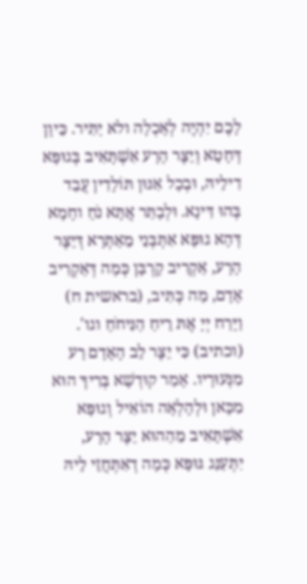לָכֶם יִהְיֶה לְאָכְלָה ולא יַתִּיר. כֵּיוָן דְּחָטָא וְיֵצֶּר הָרָע אִשְׁתָּאִיב בְּגוּפָּא דִילֵיהּ, וּבְכָל אִנּוּן תּוֹלָדִין עֲבַד בְּהוּ דִּינָא. וּלְבָתַּר אֲתָּא נֹחַ וחָמָא דְּהָא גוּפָּא אִתְּבְּנֵי מֵאַתְּרָא דְּיֵצֶּר הָרָע, אַקְרִיב קָרְבָּן כְּמָה דְּאַקְרִיב אָדָם, מַה כְּתִּיב, (בראשית ח) וַיָּרַח יְיָ אֶתּ רֵיחַ הַנִּיחֹחַ וגו'. (וכתיב) כִּי יֵצֶּר לֵב הָאָדָם רַע מִנְּעוּרָיו. אָמַר קוּדְשָׁא בְּרִיךָ הוּא מִכָּאן וּלְהָלְאָה הוֹאִיל וְגוּפָּא אִשְׁתָּאִיב מֵהַהוּא יֵצֶּר הָרָע, יִתְּעַנַּג גּוּפָּא כְּמָה דְאִתְּחֲזֵי לֵיהּ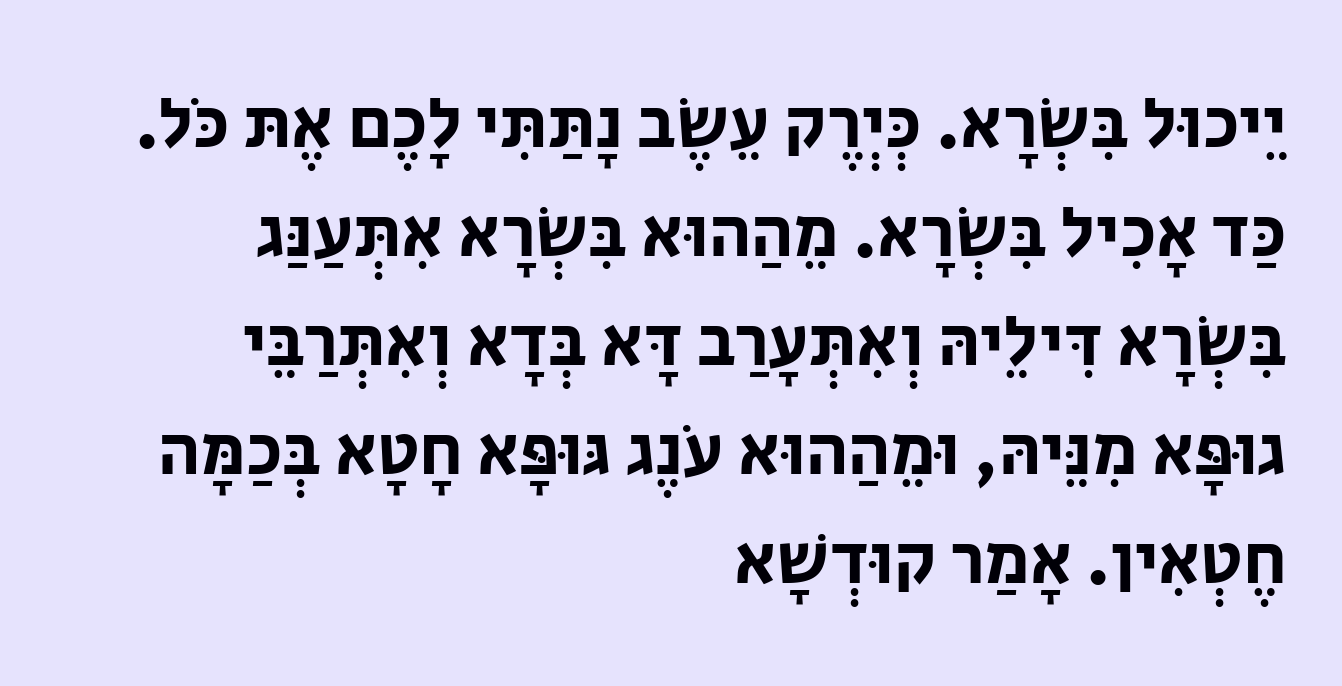יֵיכוּל בִּשְׂרָא. כְּיְרֶק עֵשֶׂב נָתַּתִּי לָכֶם אֶתּ כֹּל. כַּד אָכִיל בִּשְׂרָא. מֵהַהוּא בִּשְׂרָא אִתְּעַנַּג בִּשְׂרָא דִּילֵיהּ וְאִתְּעָרַב דָּא בְּדָא וְאִתְּרַבֵּי גוּפָּא מִנֵּיהּ, וּמֵהַהוּא עֹנֶג גּוּפָּא חָטָא בְּכַמָּה חֶטְאִין. אָמַר קוּדְשָׁא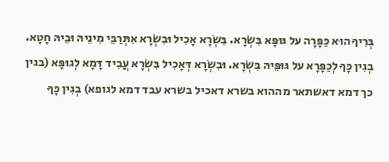בְּרִיךָ הוּא כַּפָּרָה על גּוּפָּא בִּשְׂרָא. בִּשְׂרָא אָכִיל וּבִשְׂרָא אִתְּרַבֵּי מִינֵיהּ וּבֵיהּ חָטָא. בְגִין כָּךָ לְכַפָּרָא על גּוּפֵּיהּ בִּשְׂרָא. וּבִשְׂרָא דְּאָכִיל בִּשְׂרָא עֲבִיד דָּמָא לְגוּפָּא (בגין כך דמא דאשתאר מההוא בשרא דאכיל בשרא עבד דמא לגופא) בְגִין כָּךָ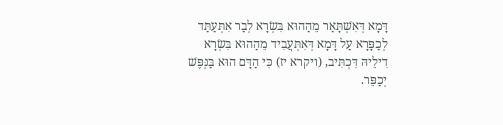דָּמָא דְּאִשְׁתָּאַר מֵהַהוּא בִּשְׂרָא לְבַר אִתְּעַתַּד לְכַפָּרָא עַל דָּמָא דְּאִתְּעֲבִיד מֵהַהוּא בִּשְׂרָא דִילֵיהּ דִּכְתִּיב, (ויקרא יז) כִּי הַדָּם הוּא בַּנְּפֶּשׁ יְכַפֵּר.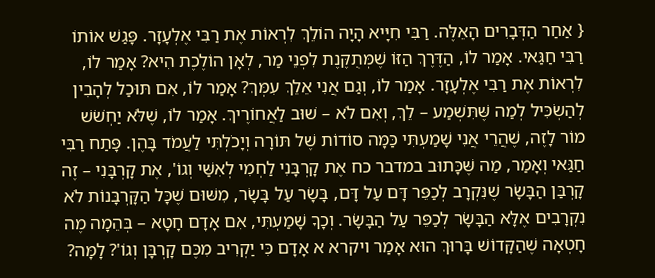{ אַחַר הַדְּבָרִים הָאֵלֶּה. רַבִּי חִיָּיא הָיָה הוֹלֵךְ לִרְאוֹת אֶת רַבִּי אֶלְעָזָר. פָּגַשׁ אוֹתוֹ רַבִּי חַגַּאי. אָמַר לוֹ, הַדֶּרֶךְ הַזּוֹ שֶׁמְּתֻקֶּנֶת לִפְנֵי מַר, לְאָן הוֹלֶכֶת הִיא? אָמַר לוֹ, לִרְאוֹת אֶת רַבִּי אֶלְעָזָר. אָמַר לוֹ, וְגַם אֲנִי אֵלֵךְ עִמְּךְ? אָמַר לוֹ, אִם תּוּכַל לְהָבִין לְהַשְׂכִּיל לְמַה שֶּׁתִּשְׁמַע – לֵךְ, וְאִם לֹא – שׁוּב לַאֲחוֹרֶיךְ. אָמַר לוֹ, שֶׁלֹּא יַחְשֹׁשׁ מוֹר לָזֶה, שֶׁהֲרֵי אֲנִי שָׁמַעְתִּי כַּמָּה סוֹדוֹת שֶׁל תּוֹרָה וְיָכֹלְתִּי לַעֲמֹד בָּהֶן. פָּתַח רַבִּי חַגַּאי וְאָמַר, מַה שֶּׁכָּתוּב במדבר כח אֶת קָרְבָּנִי לַחְמִי לְאִשַּׁי וְגוֹ', אֶת קָרְבָּנִי – זֶה קָרְבַּן הַבָּשָׂר שֶׁנִּקְרָב לְכַפֵּר דָּם עַל דָּם, בָּשָׂר עַל בָּשָׂר, מִשּׁוּם שֶׁכָּל הַקָּרְבָּנוֹת לֹא נִקְרָבִים אֶלָּא הַבָּשָׂר לְכַפֵּר עַל הַבָּשָׂר. וְכָךָ שָׁמַעְתִּי, אִם אָדָם חָטָא – בְּהֵמָה מֶה חָטְאָה שֶׁהַקָּדוֹשׁ בָּרוּךְ הוּא אָמַר ויקרא א אָדָם כִּי יַקְרִיב מִכֶּם קָרְבָּן וְגוֹ'? לָמָּה?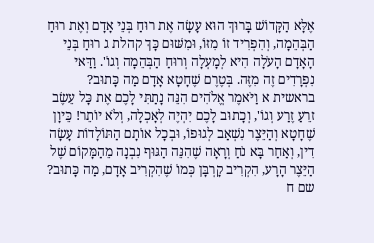אֶלָּא הַקָּדוֹשׁ בָּרוּךְ הוּא עָשָׂה אֶת רוּחַ בְּנֵי אָדָם וְאֶת רוּחַ הַבְּהֵמָה, וְהִפְרִיד זוֹ מִזּוֹ, וּמִשּׁוּם כָּךְ קהלת ג רוּחַ בְּנֵי הָאָדָם הָעֹלָה הִיא לְמָעְלָה וְרוּחַ הַבְּהֵמָה וְגוֹ'. וַדַּאי נִפְרָדִים זֶה מִזֶּה. בְּטֶרֶם שֶׁחָטָא אָדָם מַה כָּתוּב? בראשית א וַיֹּאמֶר אֱלֹהִים הִנֵּה נָתַתִּי לָכֶם אֶת כָּל עֵשֶׂב זרֵעַ זֶרַע וְגוֹ', וְכָתוּב לָכֶם יִהְיֶה לְאָכְלָה, וְלֹא יוֹתֵר! כֵּיוָן שֶׁחָטָא וְהַיֵּצֶר נִשְׁאַב לְגוּפוֹ, וּבְכָל אוֹתָם הַתּוֹלָדוֹת עָשָׂה דִין, וְאַחַר בָּא נֹחַ וְרָאָה שֶׁהִנֵּה הַגּוּף נִבְנָה מֵהַמָּקוֹם שֶׁל הַיֵּצֶר הָרָע, הִקְרִיב קָרְבָּן כְּמוֹ שֶׁהִקְרִיב אָדָם, מַה כָּתוּב? שם ח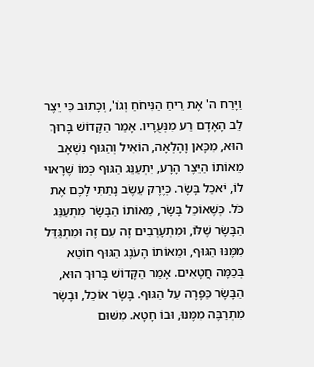וַיָּרַח ה' אֶת רֵיחַ הַנִּיחֹחַ וְגוֹ', וְכָתוּב כִּי יֵצֶר לֵב הָאָדָם רַע מִנְּעֻרָיו. אָמַר הַקָּדוֹשׁ בָּרוּךְ הוּא, מִכָּאן וָהָלְאָה, הוֹאִיל וְהַגּוּף נִשְׁאָב מֵאוֹתוֹ הַיֵּצֶר הָרָע, יִתְעַנֵּג הַגּוּף כְּמוֹ שֶׁרָאוּי לוֹ, יֹאכַל בָּשָׂר. כְּיֶרֶק עֵשֶׂב נָתַתִּי לָכֶם אֶת כֹּל. כְּשֶׁאוֹכֵל בָּשָׂר, מֵאוֹתוֹ הַבָּשָׂר מִתְעַנֵּג הַבָּשָׂר שֶׁלּוֹ, וּמִתְעָרְבִים זֶה עִם זֶה וּמִתְגַּדֵּל מִמֶּנּוּ הַגּוּף, וּמֵאוֹתוֹ הָעֹנֶג הַגּוּף חוֹטֵא בְּכַמָּה חֲטָאִים. אָמַר הַקָּדוֹשׁ בָּרוּךְ הוּא, הַבָּשָׂר כַּפָּרָה עַל הַגּוּף. בָּשָׂר אוֹכֵל, וּבָשָׂר מִתְרַבֶּה מִמֶּנּוּ, וּבוֹ חָטָא. מִשּׁוּם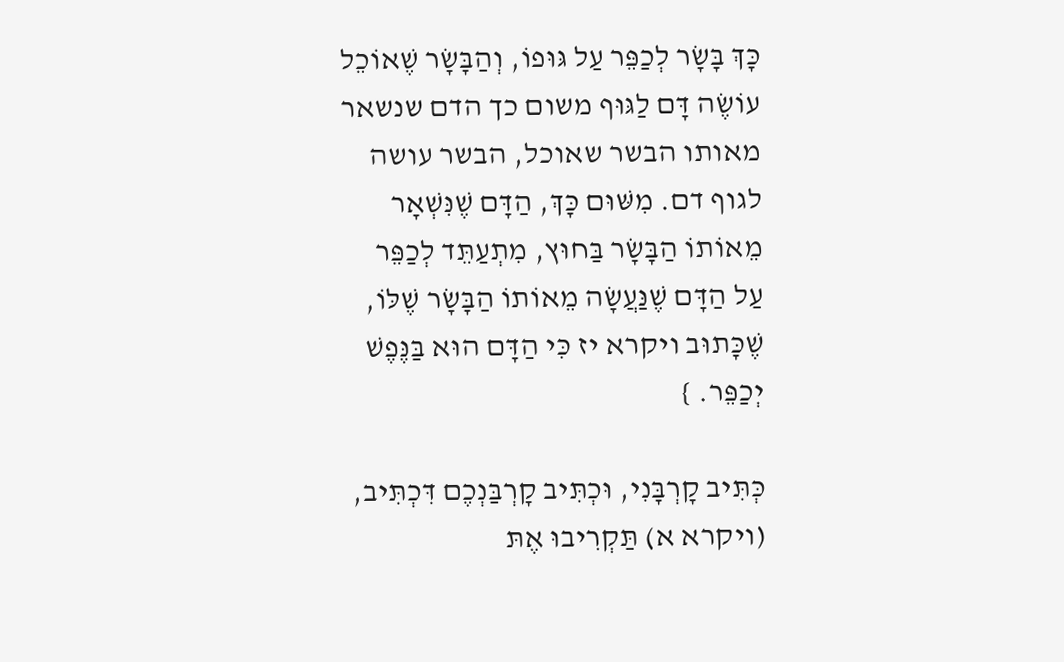כָּךְ בָּשָׂר לְכַפֵּר עַל גּוּפוֹ, וְהַבָּשָׂר שֶׁאוֹכֵל עוֹשֶׂה דָּם לַגּוּף משום כך הדם שנשאר מאותו הבשר שאוכל, הבשר עושה לגוף דם. מִשּׁוּם כָּךְ, הַדָּם שֶׁנִּשְׁאָר מֵאוֹתוֹ הַבָּשָׂר בַּחוּץ, מִתְעַתֵּד לְכַפֵּר עַל הַדָּם שֶׁנַּעֲשָׂה מֵאוֹתוֹ הַבָּשָׂר שֶׁלּוֹ, שֶׁכָּתוּב ויקרא יז כִּי הַדָּם הוּא בַּנֶּפֶשׁ יְכַפֵּר. }

כְּתִּיב קָרְבָּנִי, וּכְתִּיב קָרְבַּנְכֶם דִּכְתִּיב, (ויקרא א) תַּקְרִיבוּ אֶתּ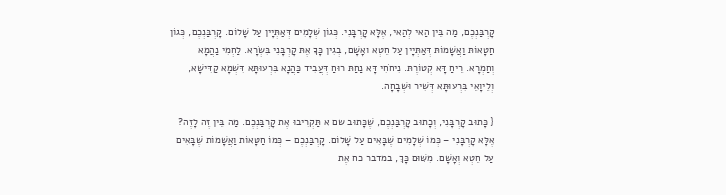קָרְבַּנְכֶם, מַה בֵּין הַאי לְהַאי, אֶלָּא קָרְבָּנִי. כְּגוֹן שְׁלָמִים דְּאַתְּיָין עַל שָׁלוֹם. קָרְבַּנְכֶם, כְּגוֹן חַטָאוֹתּ וַאֲשָׁמוֹתּ דְּאַתְּיָין עַל חֵטְא ואָשָׁם, בְגִין כָּךָ אֶתּ קָרְבָּנִי בִּשְׂרָא. לַחְמִי נַהֲמָא וְחַמְרָא. רֵיחַ דָּא קְטוֹרֶתּ. נִיחֹחִי דָּא נַחַתּ רוּחַ דְּעֲבִיד כַּהֲנָא בִּרְעוּתָּא דִּשְׁמָא קַדִּישָׁא, וְלֵיוָאֵי בִּרְעוּתָּא דְּשִׁיר וּשְׁבָחָה.

{ כָּתוּב קָרְבָּנִי, וְכָתוּב קָרְבַּנְכֶם, שֶׁכָּתוּב שם א תַּקְרִיבוּ אֶת קָרְבַּנְכֶם. מַה בֵּין זֶה לָזֶה? אֶלָּא קָרְבָּנִי – כְּמוֹ שְׁלָמִים שֶׁבָּאִים עַל שָׁלוֹם. קָרְבַּנְכֶם – כְּמוֹ חַטָּאוֹת וַאֲשָׁמוֹת שֶׁבָּאִים עַל חֵטְא וְאָשָׁם. מִשּׁוּם כָּךְ, במדבר כח אֶת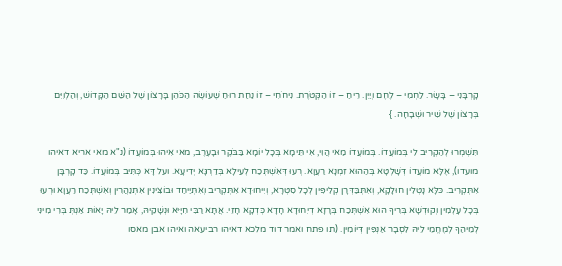קָרְבָּנִי – בָּשָׂר. לַחְמִי – לֶחֶם וְיַיִן. רֵיחַ – זוֹ הַקְּטֹרֶת. נִיחֹחִי – זוֹ נַחַת רוּחַ שֶׁעוֹשֶׂה הַכֹּהֵן בָּרָצוֹן שֶׁל הַשֵּׁם הַקָּדוֹשׁ, וְהַלְוִיִּם בְּרָצוֹן שֶׁל שִׁיר וּשְׁבָחָה. }

תִּשְׁמְרוּ לְהַקְרִיב לִי בְּמוֹעֲדוֹ. בְּמוֹעֲדוֹ מַאי הֲוִי, אִי תֵּימָא בְּכָל יוֹמָא בַּבֹּקֶר וּבָעֶרֶב, מאי אִיהוּ בְּמוֹעֲדוֹ (נ"א מאי אריא דאיהו מועדו), אֶלָּא מוֹעֲדוֹ דְּשָׁלְטָא בְּהַהוּא זִמְנָא רַעֲוָא. רְעוּ דְּאִשְׁתְּכַח לְעֵילָא בְּדַרְגָּא יְדִיעָא. ועל דָּא כְּתִּיב בְּמוֹעֲדוֹ. כַּד קָרְבָּן אִתְּקְרִיב. כּלָּא נָטְלִין חוּלָקָא, וְאִתְּבַּדְּרָן קְלִיפִּין לְכָל סִטְרָא, וְיִיחוּדָא אִתְּקְרִיב וְאִתְּיַיחַד וּבוֹצִּינִין אִתְּנַהֲרִין וְאִשְׁתְּכַח רַעֲוָא וּרְעוּ בְּכָל עָלְמִין וְקוּדְשָׁא בְּרִיךָ הוּא אִשְׁתְּכַח בְּרָזָא דְיִחוּדָא חָדָא כְּדְקָא חָזֵי. אֲתָּא רַבִּי חִיָּיא וּנְשָׁקֵיהּ, אָמַר לֵיהּ יָאוֹתּ אַנְתְּ בְּרִי מִינִּי לְמֵיהַךָ לְמֶחֱמֵי לֵיהּ לִסְבָר אַנְפִּין דְּיוֹמִין. (תו פתח ואמר דוד מלכא דאיהו רביעאה ואיהו אבן מאסו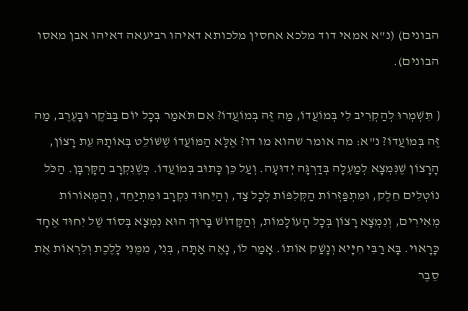הבונים) (נ"א אמאי דוד מלכא אחסין מלכותא דאיהו רביעאה דאיהו אבן מאסו הבונים).

{ תִּשְׁמְרוּ לְהַקְרִיב לִי בְּמוֹעֲדוֹ, מַה זֶּה בְּמוֹעֲדוֹ? אִם תֹּאמַר בְּכָל יוֹם בַּבֹּקֶר וּבָעֶרֶב, מַה זֶּה בְּמוֹעֲדוֹ? נ"א: מה אומר שהוא מו דו? אֶלָּא הַמּוֹעֲדוֹ שֶׁשּׁוֹלֵט בְּאוֹתָהּ עֵת רָצוֹן, הָרָצוֹן שֶׁנִּמְצָא לְמַעְלָה בְּדַרְגָּה יְדוּעָה. וְעַל כֵּן כָּתוּב בְּמוֹעֲדוֹ. כְּשֶׁנִּקְרָב הַקָּרְבָּן. הַכֹּל נוֹטְלִים חֵלֶק, וּמִתְפַּזְּרוֹת הַקְּלִפּוֹת לְכָל צַד, וְהַיִּחוּד נִקְרָב וּמִתְיַחֵד, וְהַמְּאוֹרוֹת מְאִירִים, וְנִמְצָא רָצוֹן בְּכָל הָעוֹלָמוֹת, וְהַקָּדוֹשׁ בָּרוּךְ הוּא נִמְצָא בְּסוֹד שֶׁל יִחוּד אֶחָד כָּרָאוּי. בָּא רַבִּי חִיָּיא וְנָשַׁק אוֹתוֹ. אָמַר לוֹ, נָאֶה אַתָּה, בְּנִי, מִמֶּנִּי לָלֶכֶת וְלִרְאוֹת אֶת סֵבֶר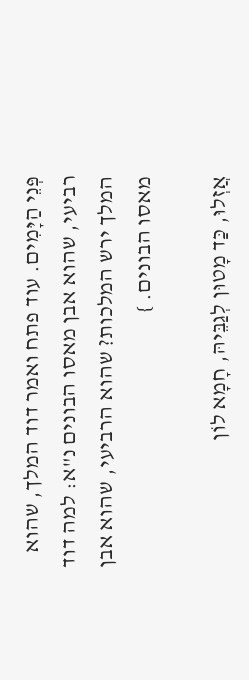פְּנֵי הַיָּמִים. עוד פתח ואמר דוד המלך, שהוא רביעי, שהוא אבן מאסו הבונים נ"א: למה דוד המלך ירש המלכות? שהוא הרביעי, שהוא אבן מאסו הבונים. }

אֲזְלוּ, כַּד מָטוּן לְגַבֵּיהּ, חָמָא לוֹן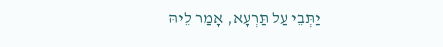יַתְּבֵי עַל תַּרְעָא, אָמַר לֵיהּ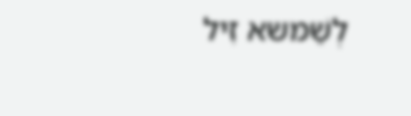לְשַׁמּשא זִיל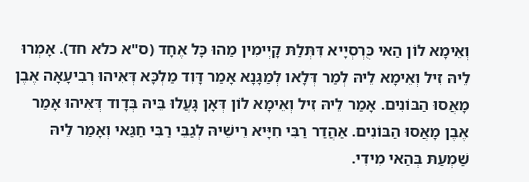וְאֵימָא לוֹן הַאי כֻּרְסְיָיא דִּתְּלַתּ קָיְימִין מַהוּ כָּל אֶחָד (ס"א כלא חד). אָמְרוּ לֵיהּ זִיל וְאֵימָא לֵיהּ לְמַר דְּלָאו לְמַגָּנָא אָמַר דָּוִד מַלְכָּא דְּאִיהוּ רְבִיעָאָה אֶבֶן מָאֲסוּ הַבּוֹנִים. אָמַר לֵיהּ זִיל וְאֵימָא לוֹן דְּאָן גָּעֲלוּ בֵּיהּ בְּדָוד דְּאִיהוּ אָמַר אֶבֶן מָאֲסוּ הַבּוֹנִים. אַהֲדַר רַבִּי חִיָּיא רֵישֵׁיהּ לְגַבֵּי רַבִּי חַגַּאי וְאָמַר לֵיהּ שַׁמְעַתּ בְּהַאי מִידִי.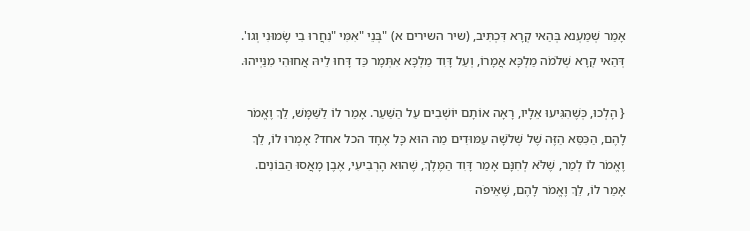אָמַר שְׁמַעְנא בְּהַאי קְרָא דִּכְתִּיב, (שיר השירים א) "בְּנֵי "אִמִּי "נִחֲרוּ בִי שָׂמוּנִי וְגו'. דְּהַאי קְרָא שְׁלֹמֹה מַלְכָּא אֲמָרוֹ, וְעַל דָּוִד מַלְכָּא אִתְּמָר כַּד דָּחוּ לֵיהּ אֲחוּהִי מִנַּיְיהוּ.

{ הָלְכוּ, כְּשֶׁהִגִּיעוּ אֵלָיו, רָאָה אוֹתָם יוֹשְׁבִים עַל הַשַּׁעַר. אָמַר לוֹ לַשַּׁמָּשׁ, לֵךְ וֶאֱמֹר לָהֶם, הַכִּסֵּא הַזֶּה שֶׁל שְׁלֹשָׁה עַמּוּדִים מַה הוּא כָּל אֶחָד הכל אחד? אָמְרוּ לוֹ, לֵךְ וֶאֱמֹר לוֹ לְמַר, שֶׁלֹּא לְחִנָּם אָמַר דָּוִד הַמֶּלֶךְ, שֶׁהוּא הָרְבִיעִי, אֶבֶן מָאֲסוּ הַבּוֹנִים. אָמַר לוֹ, לֵךְ וֶאֱמֹר לָהֶם, שֶׁאֵיפֹה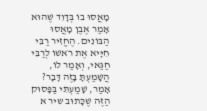מָאֲסוּ בוֹ בְּדָוִד שֶׁהוּא אָמַר אֶבֶן מָאֲסוּ הַבּוֹנִים. הֶחֱזִיר רַבִּי חִיָּיא אֶת רֹאשׁוֹ לְרַבִּי חַגַּאי, וְאָמַר לוֹ, הֲשָׁמַעְתָּ בָּזֶה דָּבָר? אָמַר, שָׁמַעְתִּי בַּפָּסוּק הַזֶּה שֶׁכָּתוּב שיר א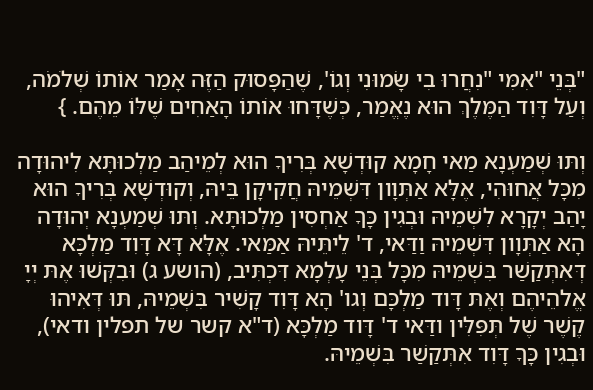"בְּנֵי "אִמִּי "נִחֲרוּ בִי שָׂמוּנִי וְגוֹ', שֶׁהַפָּסוּק הַזֶּה אָמַר אוֹתוֹ שְׁלֹמֹה, וְעַל דָּוִד הַמֶּלֶךְ הוּא נֶאֱמַר, כְּשֶׁדָּחוּ אוֹתוֹ הָאַחִים שֶׁלּוֹ מֵהֶם. }

וְתּוּ שְׁמַעְנָא מַאי חָמָא קוּדְשָׁא בְּרִיךָ הוּא לְמֵיהַב מַלְכוּתָּא לִיהוּדָה מִכָּל אֲחוּהִי, אֶלָּא אַתְּוָון דִּשְׁמֵיהּ חֲקִיקָן בֵּיהּ, וְקוּדְשָׁא בְּרִיךָ הוּא יָהַב יְקָרָא לִשְׁמֵיהּ וּבְגִין כָּךָ אַחְסִין מַלְכוּתָּא. וְתּוּ שְׁמַעְנָא יְהוּדָה הָא אַתְּוָון דִּשְׁמֵיהּ וַדַּאי, ד' לֵיתֵּיהּ אַמַּאי. אֶלָּא דָּא דָּוִד מַלְכָּא דְּאִתְּקַשַׁר בִּשְׁמֵיהּ מִכָּל בְּנֵי עָלְמָא דִּכְתִּיב, (הושע ג) וּבִקְּשׁוּ אֶתּ יְיָ אֱלהֵיהֶם וְאֶתּ דָּוד מַלְכָּם וְגו' הָא דָּוִד קָשִׁיר בִּשְׁמֵיהּ, תּוּ דְּאִיהוּ קֶשֶׁר שֶׁל תְּפִּלִּין ודַּאי ד' דָּוד מַלְכָּא (ד"א קשר של תפלין ודאי), וּבְגִין כָּךָ דָּוִד אִתְּקַשַׁר בִּשְׁמֵיהּ.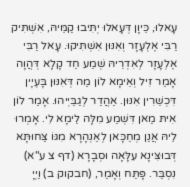עָאלוּ, כֵּיוָן דְּעָאלוּ יְתִּיבוּ קַמֵּיהּ, אִשְׁתִּיק רַבִּי אֶלְעָזָר וְאִנּוּן אִשְׁתִּיקוּ. עָאל רַבִּי אֶלְעָזָר לְאִדְרֵיהּ שְׁמַע חַד קָלָא דְּהֲוָה אָמַר זִיל וְאֵימָא לוֹן מַה דְּאִנּוּן בָּעְיָין דִּכְשֵׁרִין אִנּוּן. אַהֲדַר לְגַבַּיְיהוּ. אָמַר לוֹן אִיתּ מַאן דִּשְׁמַע מִלָּה לֵימָא לִי. אָמְרוּ לֵיהּ אֲנַן מְחַכָּאן לְאַנְהָרָא מִגּוֹ צַּחוּתָּא דְּבוּצִּינָא עִלָּאָה וּסְבָרָא (דף צ ע"א) נִסְבַּר. פָּתַּח וְאָמַר, (חבקוק ב) וַיְיָ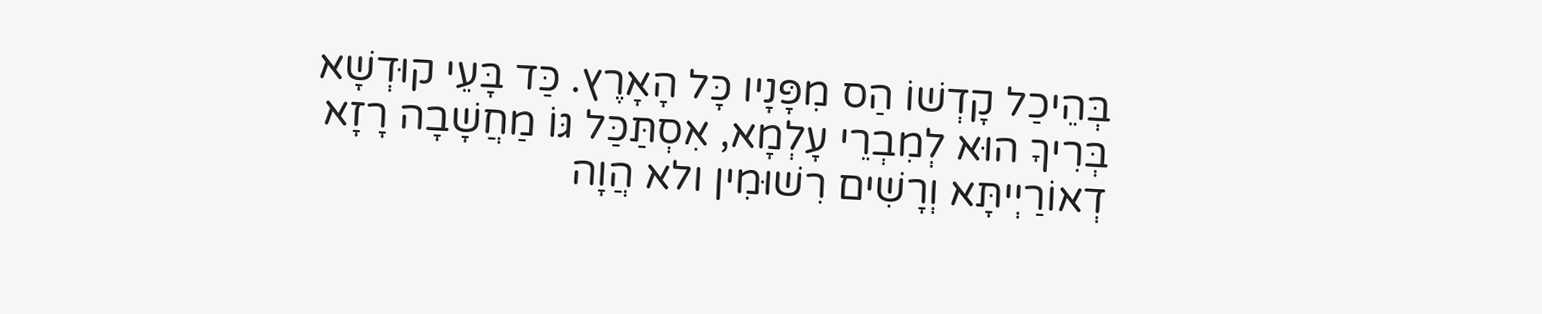בְּהֵיכַל קָדְשׁוֹ הַס מִפָּנָיו כָּל הָאָרֶץ. כַּד בָּעֵי קוּדְשָׁא בְּרִיךָ הוּא לְמִבְרֵי עָלְמָא, אִסְתַּכַּל גּוֹ מַחֲשָׁבָה רָזָא דְאוֹרַיְיתָּא וְרָשִׁים רִשׁוּמִין ולא הֲוָה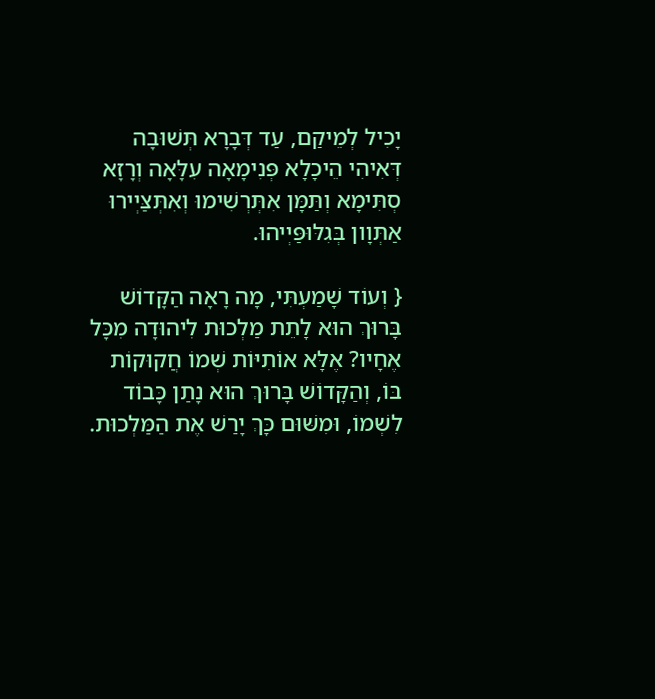יָכִיל לְמֵיקַם, עַד דְּבָרָא תְּשׁוּבָה דְּאִיהִי הֵיכָלָא פְּנִימָאָה עִלָּאָה וְרָזָא סְתִּימָא וְתַּמָּן אִתְּרְשִׁימוּ וְאִתְּצַּיְירוּ אַתְּוָון בְּגִלּוּפַּיְיהוּ.

{ וְעוֹד שָׁמַעְתִּי, מָה רָאָה הַקָּדוֹשׁ בָּרוּךְ הוּא לָתֵת מַלְכוּת לִיהוּדָה מִכָּל אֶחָיו? אֶלָּא אוֹתִיּוֹת שְׁמוֹ חֲקוּקוֹת בּוֹ, וְהַקָּדוֹשׁ בָּרוּךְ הוּא נָתַן כָּבוֹד לִשְׁמוֹ, וּמִשּׁוּם כָּךְ יָרַשׁ אֶת הַמַּלְכוּת.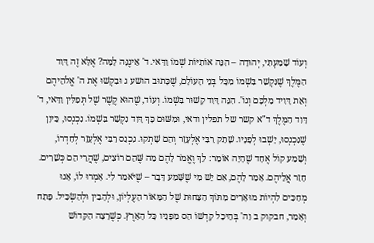וְעוֹד שָׁמַעְתִּי, יְהוּדָה – הִנֵּה אוֹתִיּוֹת שְׁמוֹ וַדַּאי. ד' אֵינֶנָּה לָמָּה? אֶלָּא זֶה דָּוִד הַמֶּלֶךְ שֶׁנִּקְשַׁר בִּשְׁמוֹ מִכָּל בְּנֵי הָעוֹלָם, שֶׁכָּתוּב הושע ג וּבִקְשׁוּ אֶת ה' אֱלֹהֵיהֶם וְאֵת דָּוִיד מַלְכָּם וְגוֹ'. הִנֵּה דָּוִד קָשׁוּר בִּשְׁמוֹ. וְעוֹד, שֶׁהוּא קֶשֶׁר שֶׁל תְּפִלִּין וַדַּאי, ד' דָּוִד הַמֶּלֶךְ ד"א קשר של תפלין ודאי, וּמִשּׁוּם כָּךְ דָּוִד נִקְשַׁר בִּשְׁמוֹ. נִכְנְסוּ, כֵּיוָן שֶׁנִּכְנְסוּ, יָשְׁבוּ לְפָנָיו. שָׁתַק רַבִּי אֶלְעָזָר וְהֵם שָׁתְקוּ. נִכְנַס רַבִּי אֶלְעָזָר לְחַדְרוֹ, וְשָׁמַע קוֹל אֶחָד שֶׁהָיָה אוֹמֵר: לֵךְ וֶאֱמֹר לָהֶם מַה שֶּׁהֵם רוֹצִים, שֶׁהֲרֵי הֵם כְּשֵׁרִים. חָזַר אֲלֵיהֶם. אָמַר לָהֶם, אִם יֵשׁ מִי שֶׁשָּׁמַע דָּבָר – שֶׁיֹּאמַר לִי. אָמְרוּ לוֹ, אָנוּ מְחַכִּים לִהְיוֹת מוּאָרִים מִתּוֹךְ הַצַּחוּת שֶׁל הַמָּאוֹר הָעֶלְיוֹן, וּלְהָבִין וּלְהַשְׂכִּיל. פָּתַח וְאָמַר, חבקוק ב וַה' בְּהֵיכַל קָדְשׁוֹ הַס מִפָּנָיו כָּל הָאָרֶץ. כְּשֶׁרָצָה הַקָּדוֹשׁ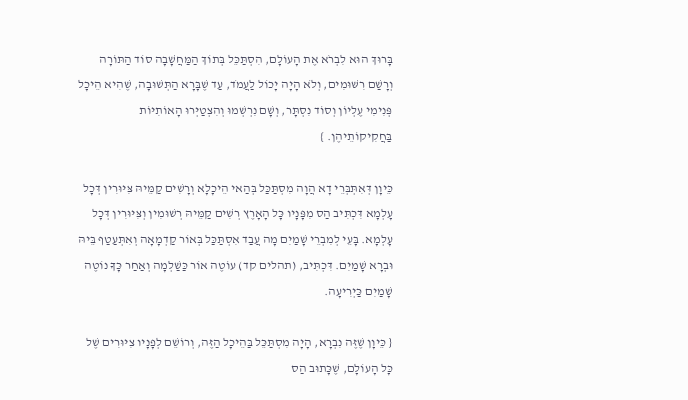בָּרוּךְ הוּא לִבְרֹא אֶת הָעוֹלָם, הִסְתַּכֵּל בְּתוֹךְ הַמַּחֲשָׁבָה סוֹד הַתּוֹרָה וְרָשַׁם רִשּׁוּמִים, וְלֹא הָיָה יָכוֹל לַעֲמֹד, עַד שֶׁבָּרָא הַתְּשׁוּבָה, שֶׁהִיא הֵיכָל פְּנִימִי עֶלְיוֹן וְסוֹד נִסְתָּר, וְשָׁם נִרְשְׁמוּ וְהִצְטַיְּרוּ הָאוֹתִיּוֹת בַּחֲקִיקוֹתֵיהֶן. }

כֵּיוָן דְּאִתְּבְּרֵי דָא הֲוָה מִסְתַּכַּל בְּהַאי הֵיכָלָא וְרָשִׁים קַמֵּיהּ צִּיּוּרִין דְּכָל עָלְמָא דִּכְתִּיב הַס מִפָּנָיו כָּל הָאָרֶץ רְשִׁים קַמֵּיהּ רְשׁוּמִין וְצִּיּוּרִין דְּכָל עָלְמָא. בָּעֵי לְמִבְרֵי שָׁמַיִם מָה עֲבַד אִסְתַּכַּל בְּאוֹר קַדְמָאָה וְאִתְּעַטַף בֵּיהּ וּבְרָא שָׁמַיִם. דִּכְתִּיב, (תהלים קד) עוֹטֶה אוֹר כַּשַׁלְמָה וְאַחַר כָּךָ נוֹטֶה שָׁמַיִם כַּיְרִיעָה.

{ כֵּיוָן שֶׁזֶּה נִבְרָא, הָיָה מִסְתַּכֵּל בַּהֵיכָל הַזֶּה, וְרוֹשֵׁם לְפָנָיו צִיּוּרִים שֶׁל כָּל הָעוֹלָם, שֶׁכָּתוּב הַס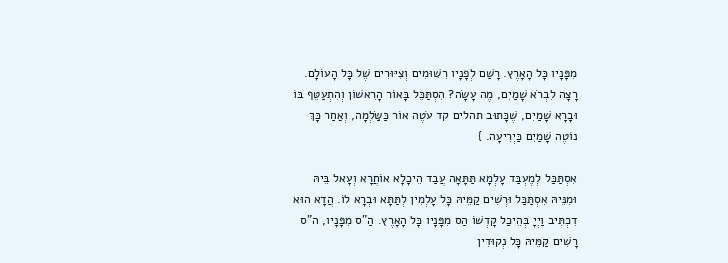מִפָּנָיו כָּל הָאָרֶץ. רָשַׁם לְפָנָיו רִשּׁוּמִים וְצִיּוּרִים שֶׁל כָּל הָעוֹלָם. רָצָה לִבְרֹא שָׁמַיִם, מֶה עָשָׂה? הִסְתַּכֵּל בָּאוֹר הָרִאשׁוֹן וְהִתְעַטֵּף בּוֹ וּבָרָא שָׁמַיִם, שֶׁכָּתוּב תהלים קד עֹטֶה אוֹר כַּשַּׂלְמָה, וְאַחַר כָּךְ נוֹטֶה שָׁמַיִם כַּיְרִיעָה. }

אִסְתַּכַּל לְמֶעְבַּד עָלְמָא תַּתָּאָה עֲבַד הֵיכָלָא אוֹחֲרָא וְעָאל בֵּיהּ וּמִנֵּיהּ אִסְתַּכַּל וּרְשִׁים קַמֵּיהּ כָּל עָלְמִין לְתַּתָּא וּבְרָא לוֹ. הֲדָא הוּא דִכְתִּיב וַיְיָ בְּהֵיכַל קָדְשׁוֹ הַס מִפָּנָיו כָּל הָאָרֶץ. הַ"ס מִפָּנָיו, ה"ס רָשִׁים קַמֵּיהּ כָּל נְקוּדִין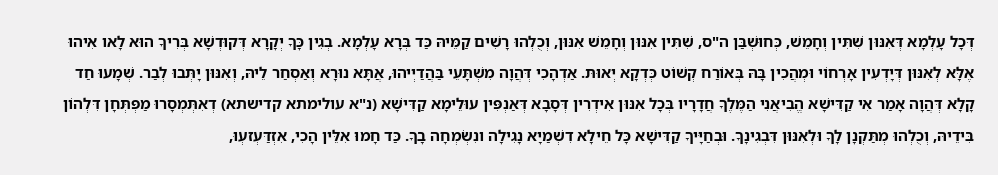דְּכָל עָלְמָא דְּאִנּוּן שִׁתִּין וְחָמֵשׁ, כְּחוּשְׁבַּן ה"ס, שִׁתִּין אִנּוּן וְחָמֵשׁ אִנּוּן, וְכֻלְהוּ רָשִׁים קַמֵּיהּ כַּד בְּרָא עָלְמָא. בְגִין כָּךָ יְקָרָא דְּקוּדְשָׁא בְּרִיךָ הוּא לָאו אִיהוּ אֶלָּא לְאִנּוּן דְּיָדְעִין אָרְחוֹי וּמְהֲכִין בָּהּ בְּאוֹרַח קְשׁוֹט כְּדְקָא יְאוּתּ. אַדְהָכִי דְּהֲוָה מִשְׁתָּעֵי בַּהֲדַיְיהוּ, אֲתָּא נוּרָא וְאַסְחַר לֵיהּ, וְאִנּוּן יָתְּבוּ לְבַר. שְׁמָעוּ חַד קָלָא דְּהֲוָה אָמַר אִי קַדִּישָׁא הֱבִיאֲנִי הַמֶּלֶךָ חֲדָרָיו בְּכָל אִנּוּן אִידְרִין דְּסָבָא דְּאַנְפִּין עוּלֵימָא קַדִּישָׁא (נ"א עולימתא קדישתא) דְאִתְּמְסָרוּ מַפְּתְּחָן דִּלְהוֹן בִּידֵיהּ, וְכֻלְהוּ מְתַּקְנָן לָךָ וּלְאִנּוּן דִּבְגִינָךָ. וּבְחַיָּיךָ קַדִּישָׁא כָּל חֵילָא דִשְׁמַיָא נָגִילָה ונִשְׂמְחָה בָךָ. כַּד חָמוּ אִלֵּין הָכִי, אִזְדַּעְזעְוּ,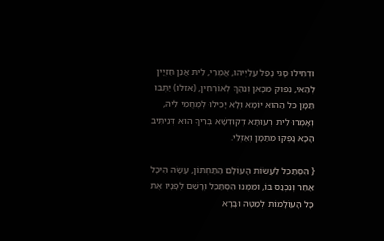וּדְחִילוּ סָגִּי נָפַּל עֲלַיְיהוּ, אֲמְרֵי, לֵיתּ אֲנַן חַזְיָין לְהַאי, נִפּוּק מִכָּאן וְנֵהַךָ לְאוֹרְחִין, (אזלו) יַתְּבוּ תַּמָּן כּל הַהוּא יוֹמָא וְלָא יָכִילוּ לְמֶחֱמֵי לֵיהּ, וְאָמְרוּ לֵיתּ רְעוּתָּא דְקוּדְשָׁא בְּרִיךָ הוּא דְּנֵיתִּיב הָכָא נָפְּקוּ מִתַּמָּן וְאַזְלֵי.

{ הִסְתַּכֵּל לַעֲשׂוֹת הָעוֹלָם הַתַּחְתּוֹן, עָשָׂה הֵיכָל אַחֵר וְנִכְנַס בּוֹ, וּמִמֶּנּוּ הִסְתַּכֵּל וְרָשַׁם לְפָנָיו אֶת כָּל הָעוֹלָמוֹת לְמַטָּה וּבָרָא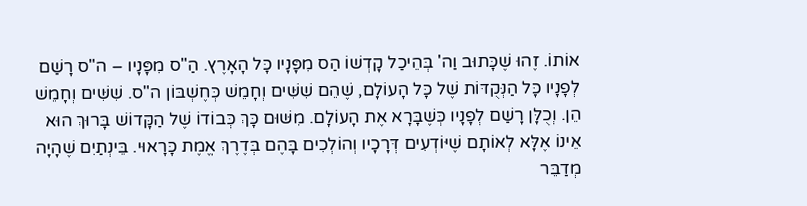אוֹתוֹ. זֶהוּ שֶׁכָּתוּב וַה' בְּהֵיכַל קָדְשׁוֹ הַס מִפָּנָיו כָּל הָאָרֶץ. הַ"ס מִפָּנָיו – ה"ס רָשַׁם לְפָנָיו כָּל הַנְּקֻדּוֹת שֶׁל כָּל הָעוֹלָם, שֶׁהֵם שִׁשִּׁים וְחָמֵשׁ כְּחֶשְׁבּוֹן ה"ס. שִׁשִּׁים וְחָמֵשׁ הֵן. וְכֻלָּן רָשַׁם לְפָנָיו כְּשֶׁבָּרָא אֶת הָעוֹלָם. מִשּׁוּם כָּךְ כְּבוֹדוֹ שֶׁל הַקָּדוֹשׁ בָּרוּךְ הוּא אֵינוֹ אֶלָּא לְאוֹתָם שֶׁיּוֹדְעִים דְּרָכָיו וְהוֹלְכִים בָּהֶם בְּדֶרֶךְ אֱמֶת כָּרָאוּי. בֵּינְתַיִם שֶׁהָיָה מְדַבֵּר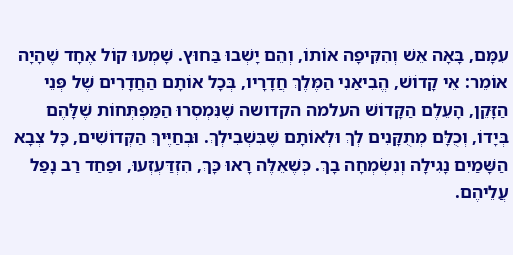עִמָּם, בָּאָה אֵשׁ וְהִקִּיפָה אוֹתוֹ, וְהֵם יָשְׁבוּ בַּחוּץ. שָׁמְעוּ קוֹל אֶחָד שֶׁהָיָה אוֹמֵר: אֵי קָדוֹשׁ, הֱבִיאַנִי הַמֶּלֶךְ חֲדָרָיו, בְּכָל אוֹתָם הַחֲדָרִים שֶׁל פְּנֵי הַזָּקֵן, הָעֵלֶם הַקָּדוֹשׁ העלמה הקדושה שֶׁנִּמְסְרוּ הַמַּפְתְּחוֹת שֶׁלָּהֶם בְּיָדוֹ, וְכֻלָּם מְתֻקָּנִים לְךְ וּלְאוֹתָם שֶׁבִּשְׁבִילְךְ. וּבְחַיֶּיךְ הַקְּדוֹשִׁים, כָּל צְבָא הַשָּׁמַיִם נָגִילָה וְנִשְׂמְחָה בָךְ. כְּשֶׁאֵלֶּה רָאוּ כָּךְ, הִזְדַּעְזְעוּ, וּפַחַד רַב נָפַל עֲלֵיהֶם.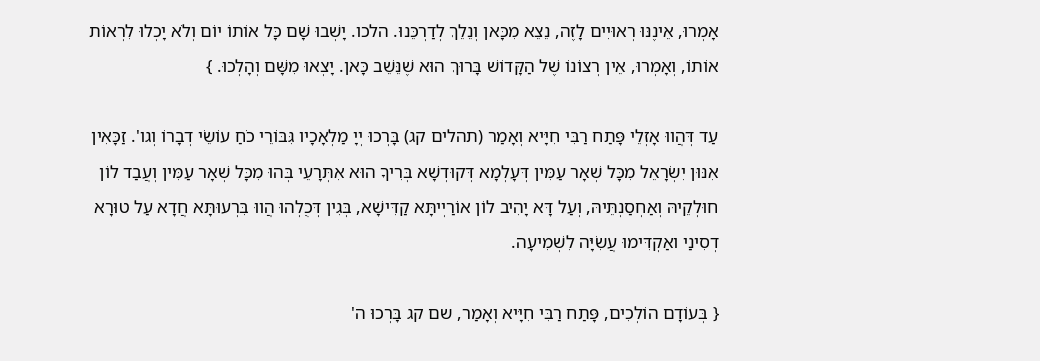אָמְרוּ, אֵינֶנּוּ רְאוּיִים לָזֶה, נֵצֵא מִכָּאן וְנֵלֵךְ לְדַרְכֵּנוּ. הלכו. יָשְׁבוּ שָׁם כָּל אוֹתוֹ יוֹם וְלֹא יָכְלוּ לִרְאוֹת אוֹתוֹ, וְאָמְרוּ, אֵין רְצוֹנוֹ שֶׁל הַקָּדוֹשׁ בָּרוּךְ הוּא שֶׁנֵּשֵׁב כָּאן. יָצְאוּ מִשָּׁם וְהָלְכוּ. }

עַד דְּהֲווּ אָזְלֵי פָּתַח רַבִּי חִיָּיא וְאָמַר (תהלים קג) בָּרְכוּ יְיָ מַלְאָכָיו גִּבּוֹרֵי כֹחַ עוֹשֵׂי דְבָרוֹ וְגו'. זַכָּאִין אִנּוּן יִשְׂרָאֵל מִכָּל שְׁאָר עַמִּין דְּעָלְמָא דְּקוּדְשָׁא בְּרִיךָ הוּא אִתְּרָעֵי בְּהוּ מִכָּל שְׁאָר עַמִּין וְעֲבַד לוֹן חוּלְקֵיהּ וְאַחְסַנְתֵּיהּ, וְעַל דָּא יָהִיב לוֹן אוֹרַיְיתָּא קַדִּישָׁא, בְּגִין דְּכֻלְהוּ הֲווּ בִּרְעוּתָּא חֲדָא עַל טוּרָא דְסִינַי ואַקְדִּימוּ עֲשִׂיָּה לִשְׁמִיעָה.

{ בְּעוֹדָם הוֹלְכִים, פָּתַח רַבִּי חִיָּיא וְאָמַר, שם קג בָּרְכוּ ה'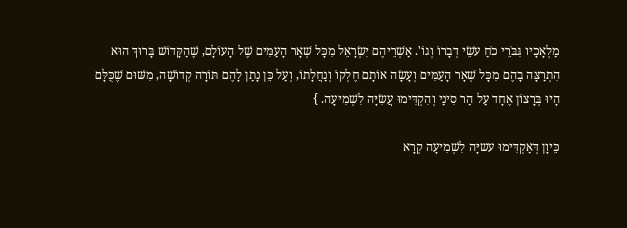מַלְאָכָיו גִּבֹּרֵי כֹחַ עֹשֵׂי דְבָרוֹ וְגוֹ'. אַשְׁרֵיהֶם יִשְׂרָאֵל מִכָּל שְׁאָר הָעַמִּים שֶׁל הָעוֹלָם, שֶׁהַקָּדוֹשׁ בָּרוּךְ הוּא הִתְרַצָּה בָהֶם מִכָּל שְׁאָר הָעַמִּים וְעָשָׂה אוֹתָם חֶלְקוֹ וְנַחֲלָתוֹ, וְעַל כֵּן נָתַן לָהֶם תּוֹרָה קְדוֹשָׁה, מִשּׁוּם שֶׁכֻּלָּם הָיוּ בְּרָצוֹן אֶחָד עַל הַר סִינַי וְהִקְדִּימוּ עֲשִׂיָּה לִשְׁמִיעָה. }

כֵּיוָן דְּאַקְדִּימוּ עשיָּה לִשְׁמִיעָה קְרָא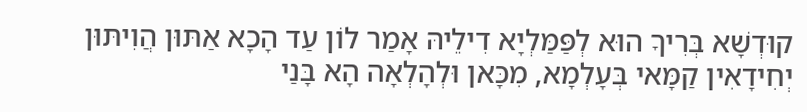קוּדְשָׁא בְּרִיךָ הוּא לְפַּמַּלְיָא דִילֵיהּ אָמַר לוֹן עַד הָכָא אַתּוּן הֲוִיתּוּן יְחִידָאִין קַמָּאי בְּעָלְמָא, מִכָּאן וּלְהָלְאָה הָא בָּנַי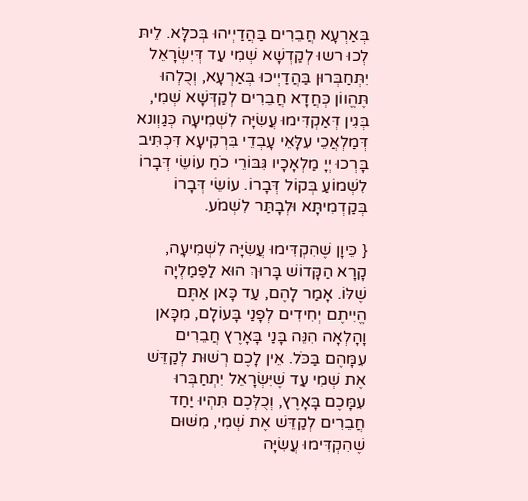בְּאַרְעָא חֲבֵרִים בַּהֲדַיְיהוּ בְּכלָּא. לֵיתּ לְכוּ רשוּ לְקַדְשָׁא שְׁמִי עַד דְּיִשְׂרָאֵל יִתְּחַבְּרוּן בַּהֲדַיְיכוּ בְּאַרְעָא, וְכֻלְהוּ תֶּהֱווֹן כְּחֲדָא חֲבֵרִים לְקַדְּשָׁא שְׁמִי, בְּגִין דְּאַקְדִּימוּ עֲשִׂיָּה לִשְׁמִיעָה כְּגַוְונא דְּמַלְאֲכֵי עִלָּאֵי עָבְדֵי בִּרְקִיעָא דִּכְתִּיב בָּרְכוּ יְיָ מַלְאָכָיו גִּבּוֹרֵי כֹחַ עוֹשֵׂי דְּבָרוֹ לִשְׁמוֹעַ בְּקוֹל דְּבָרוֹ. עוֹשֵׂי דְּבָרוֹ בְּקַדְמִיתָּא וּלְבָתַּר לִשְׁמֹע.

{ כֵּיוָן שֶׁהִקְדִּימוּ עֲשִׂיָּה לִשְׁמִיעָה, קָרָא הַקָּדוֹשׁ בָּרוּךְ הוּא לַפַּמַלְיָה שֶׁלּוֹ. אָמַר לָהֶם, עַד כָּאן אַתֶּם הֱיִיתֶם יְחִידִים לְפָנַי בָּעוֹלָם, מִכָּאן וָהָלְאָה הִנֵּה בָּנַי בָּאָרֶץ חֲבֵרִים עִמָּהֶם בַּכֹּל. אֵין לָכֶם רְשׁוּת לְקַדֵּשׁ אֶת שְׁמִי עַד שֶׁיִּשְׂרָאֵל יִתְחַבְּרוּ עִמָּכֶם בָּאָרֶץ, וְכֻלְּכֶם תִּהְיוּ יַחַד חֲבֵרִים לְקַדֵּשׁ אֶת שְׁמִי, מִשּׁוּם שֶׁהִקְדִּימוּ עֲשִׂיָּה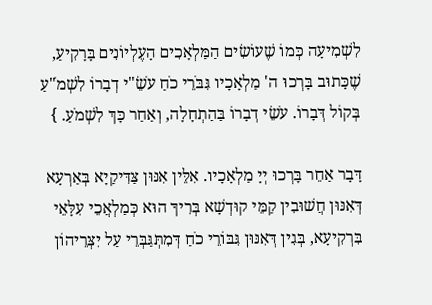לִשְׁמִיעָה כְּמוֹ שֶׁעוֹשִׂים הַמַּלְאָכִים הָעֶלְיוֹנִים בָּרָקִיעַ, שֶׁכָּתוּב בָּרְכוּ ה' מַלְאָכָיו גִּבֹּרֵי כֹחַ עֹשֵׂ"י דְבָרוֹ לִשְׁמֹ"עַ בְּקוֹל דְּבָרוֹ. עֹשֵׂי דְבָרוֹ בַּהַתְחָלָה, וְאַחַר כָּךְ לִשְׁמֹעַ. }

דָּבָר אַחֵר בָּרְכוּ יְיָ מַלְאָכָיו. אִלֵּין אִנּוּן צַּדִּיקַיָא בְּאַרְעָא דְּאִנּוּן חֲשׁוּבִין קַמֵּי קוּדְשָׁא בְּרִיךָ הוּא כְּמַלְאֲכֵי עִלָּאֵי בִּרְקִיעָא, בְּגִין דְּאִנּוּן גִּבּוֹרֵי כֹחַ דְּמִתְּגַּבְּרֵי עַל יִצְּרֵיהוֹן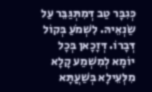כְּגִבָּר טַב דְּמִתְּגַּבֵּר עַל שַׂנְאֵיהּ. לִשְׁמֹעַ בְּקוֹל דְּבָרוֹ. דְּזָכָאן בְּכָל יוֹמָא לְמִשְׁמַע קָלָא מִלְּעֵילָא בְּשַׁעֲתָּא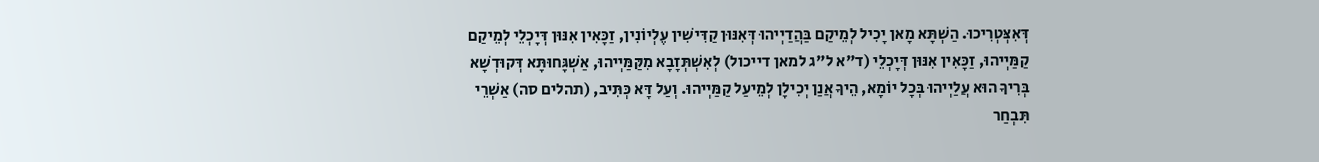דְּאִצְּטְרִיכוּ. הַשְׁתָּא מָאן יָכִיל לְמֵיקַם בַּהֲדַיְיהוּ דְּאִנּוּן קַדִּישִׁין עֶלְיוֹנִין, זַכָּאִין אִנּוּן דְּיָכְלֵי לְמֵיקַם קַמַּיְיהוּ, זַכָּאִין אִנּוּן דְּיָכְלֵי (ד"א ל"ג למאן דייכול) לְאִשְׁתְּזָבָא מִקַּמַּיְיהוּ, אַשְׁגָּחוּתָּא דְּקוּדְשָׁא בְּרִיךָ הוּא עֲלַיְיהוּ בְּכָל יוֹמָא, הֵיךָ אֲנַן יְכִילָן לְמֵיעַל קַמַּיְיהוּ. וְעַל דָּא כְּתִּיב, (תהלים סה) אַשְׁרֵי תִּבְחַר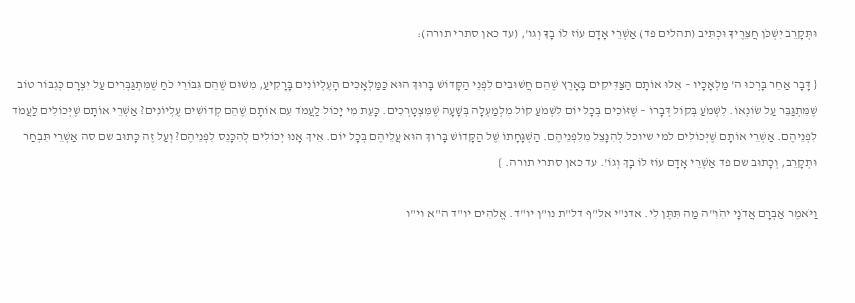וּתְּקָרֵב יִשְׁכֹּן חֲצֵּרֶיךָ וּכְתִּיב (תהלים פד) אַשְׁרֵי אָדָם עוֹז לוֹ בָךָ וְגו', (עד כאן סתרי תורה):

{ דָּבָר אַחֵר בָּרְכוּ ה' מַלְאָכָיו – אֵלּוּ אוֹתָם הַצַּדִּיקִים בָּאָרֶץ שֶׁהֵם חֲשׁוּבִים לִפְנֵי הַקָּדוֹשׁ בָּרוּךְ הוּא כַּמַּלְאָכִים הָעֶלְיוֹנִים בָּרָקִיעַ, מִשּׁוּם שֶׁהֵם גִּבּוֹרֵי כֹחַ שֶׁמִּתְגַּבְּרִים עַל יִצְרָם כְּגִבּוֹר טוֹב שֶׁמִּתְגַּבֵּר עַל שׂוֹנְאוֹ. לִשְׁמֹעַ בְּקוֹל דְּבָרוֹ – שֶׁזּוֹכִים בְּכָל יוֹם לִשְׁמֹעַ קוֹל מִלְמַעְלָה בְּשָׁעָה שֶׁמִּצְטָרְכִים. כָּעֵת מִי יָכוֹל לַעֲמֹד עִם אוֹתָם שֶׁהֵם קְדוֹשִׁים עֶלְיוֹנִים? אַשְׁרֵי אוֹתָם שֶׁיְּכוֹלִים לַעֲמֹד לִפְנֵיהֶם. אַשְׁרֵי אוֹתָם שֶׁיְּכוֹלִים למי שיוכל לְהִנָּצֵל מִלִּפְנֵיהֶם. הַשְׁגָּחָתוֹ שֶׁל הַקָּדוֹשׁ בָּרוּךְ הוּא עֲלֵיהֶם בְּכָל יוֹם. אֵיךְ אָנוּ יְכוֹלִים לְהִכָּנֵס לִפְנֵיהֶם? וְעַל זֶה כָּתוּב שם סה אַשְׁרֵי תִּבְחַר וּתְקָרֵב, וְכָתוּב שם פד אַשְׁרֵי אָדָם עוֹז לוֹ בָךְ וְגוֹ'. עד כאן סתרי תורה. }

וַיֹּאמֶר אַבְרָם אֲדֹנָי יהִֹוִ"ה מַה תִּתֶּן לִי. אדנ"י אל"ף דל"ת נו"ן יו"ד. אֱלהִים יו"ד ה"א וי"ו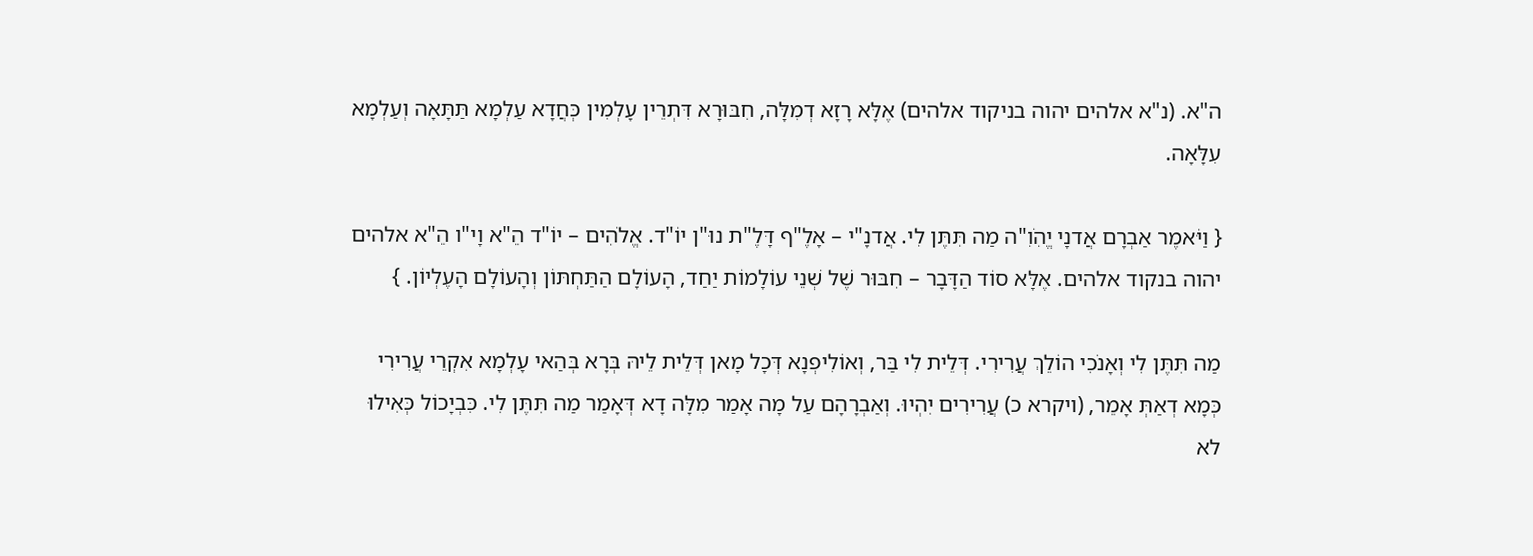ה"א. (נ"א אלהים יהוה בניקוד אלהים) אֶלָּא רָזָא דְמִלָּה, חִבּוּרָא דִּתְרֵין עָלְמִין כְּחֲדָא עַלְמָא תַּתָּאָה וְעַלְמָא עִלָּאָה.

{ וַיֹּאמֶר אַבְרָם אֲדנָי יֱהִֹוִ"ה מַה תִּתֶּן לִי. אֲדנָ"י – אָלֶ"ף דָּלֶ"ת נוּ"ן יוֹ"ד. אֱלֹהִים – יוֹ"ד הֵ"א וָי"ו הֵ"א אלהים יהוה בנקוד אלהים. אֶלָּא סוֹד הַדָּבָר – חִבּוּר שֶׁל שְׁנֵי עוֹלָמוֹת יַחַד, הָעוֹלָם הַתַּחְתּוֹן וְהָעוֹלָם הָעֶלְיוֹן. }

מַה תִּתֶּן לִי וְאָנֹכִי הוֹלֵךְ עֲרִירִי. דְּלֵית לִי בַּר, וְאוֹלִיפְנָא דְּכָל מָאן דְּלֵית לֵיהּ בְּרָא בְּהַאי עָלְמָא אִקְרֵי עֲרִירִי כְּמָא דְאַתְּ אָמֵר, (ויקרא כ) עֲרִירִים יִהְיוּ. וְאַבְרָהָם עַל מָה אָמַר מִלָּה דָא דְּאָמַר מַה תִּתֶּן לִי. כִּבְיָכוֹל כְּאִילוּ לא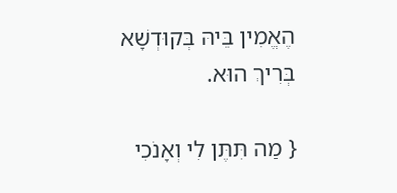הֶאֱמִין בֵּיהּ בְּקוּדְשָׁא בְּרִיךְ הוּא.

{ מַה תִּתֶּן לִי וְאָנֹכִי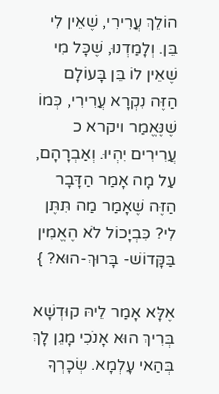הוֹלֵךְ עֲרִירִי, שֶׁאֵין לִי בֵּן. וְלָמַדְנוּ, שֶׁכָּל מִי שֶׁאֵין לוֹ בֵּן בָּעוֹלָם הַזֶּה נִקְרָא עֲרִירִי, כְּמוֹ שֶׁנֶּאֱמַר ויקרא כ עֲרִירִים יִהְיוּ. וְאַבְרָהָם, עַל מָה אָמַר הַדָּבָר הַזֶּה שֶׁאָמַר מַה תִּתֶּן לִי? כִּבְיָכוֹל לֹא הֶאֱמִין בַּקָּדוֹשׁ- בָּרוּךְ-הוּא? }

אֶלָּא אָמַר לֵיהּ קוּדְשָׁא בְּרִיךְ הוּא אָנֹכִי מָגֵן לָךְ בְּהַאי עָלְמָא. שְׂכָרְךָ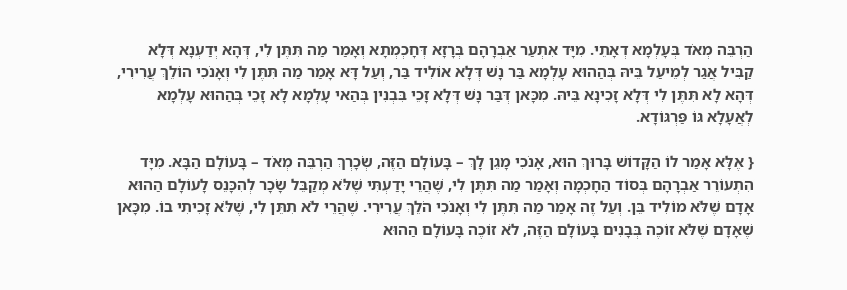הַרְבֵּה מְאֹד בְּעָלְמָא דְאָתֵי. מִיָּד אִתְעַר אַבְרָהָם בְּרָזָא דְּחָכְמְתָא וְאָמַר מַה תִּתֶּן לִי, דְּהָא יְדַעְנָא דְּלָא קַבִּיל אֲגַר לְמֵיעַל בֵּיהּ בְּהַהוּא עָלְמָא בַּר נָשׁ דְּלָא אוֹלִיד בַּר, וְעַל דָּא אָמַר מַה תִּתֶּן לִי וְאָנֹכִי הוֹלֵךְ עֲרִירִי, דְּהָא לָא תִּתֶּן לִי דְּלָא זָכִינָא בֵּיהּ. מִכָּאן דְּבַּר נָשׁ דְּלָא זָכֵי בִּבְנִין בְּהַאי עָלְמָא לָא זָכֵי בְּהַהוּא עָלְמָא לְאֲעָלָא גּוֹ פַּרְגּוֹדָא.

{ אֶלָּא אָמַר לוֹ הַקָּדוֹשׁ בָּרוּךְ הוּא, אָנֹכִי מָגֵן לָךְ – בָּעוֹלָם הַזֶּה, שְׂכָרְךְ הַרְבֵּה מְאֹד – בָּעוֹלָם הַבָּא. מִיָּד הִתְעוֹרֵר אַבְרָהָם בְּסוֹד הַחָכְמָה וְאָמַר מַה תִּתֶּן לִי, שֶׁהֲרֵי יָדַעְתִּי שֶׁלֹּא מְקַבֵּל שָׂכָר לְהִכָּנֵס לָעוֹלָם הַהוּא אָדָם שֶׁלֹּא מוֹלִיד בֵּן. וְעַל זֶה אָמַר מַה תִּתֶּן לִי וְאָנֹכִי הֹלֵךְ עֲרִירִי. שֶׁהֲרֵי לֹא תִתֵּן לִי, שֶׁלֹּא זָכִיתִי בוֹ. מִכָּאן שֶׁאָדָם שֶׁלֹּא זוֹכֶה בְּבָנִים בָּעוֹלָם הַזֶּה, לֹא זוֹכֶה בָּעוֹלָם הַהוּא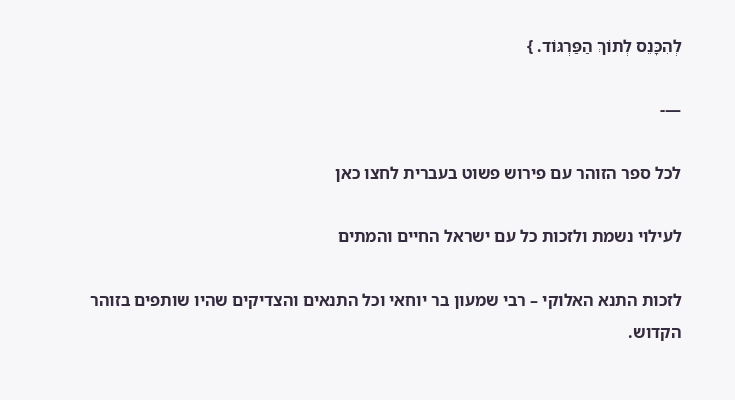לְהִכָּנֵס לְתוֹךְ הַפַּרְגּוֹד. }

—-

לכל ספר הזוהר עם פירוש פשוט בעברית לחצו כאן

לעילוי נשמת ולזכות כל עם ישראל החיים והמתים

לזכות התנא האלוקי – רבי שמעון בר יוחאי וכל התנאים והצדיקים שהיו שותפים בזוהר הקדוש.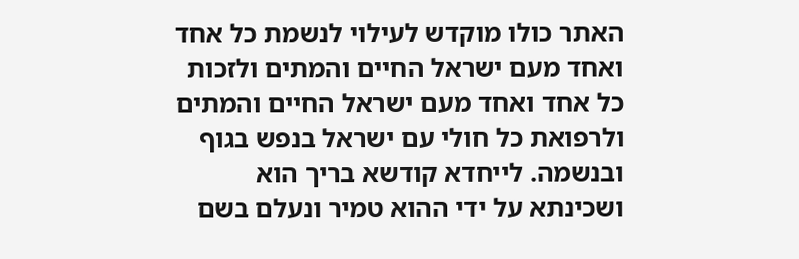האתר כולו מוקדש לעילוי לנשמת כל אחד ואחד מעם ישראל החיים והמתים ולזכות כל אחד ואחד מעם ישראל החיים והמתים ולרפואת כל חולי עם ישראל בנפש בגוף ובנשמה. לייחדא קודשא בריך הוא ושכינתא על ידי ההוא טמיר ונעלם בשם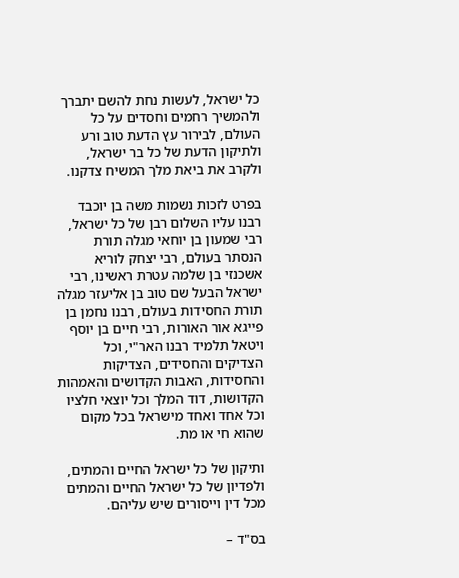כל ישראל, לעשות נחת להשם יתברך ולהמשיך רחמים וחסדים על כל העולם, לבירור עץ הדעת טוב ורע ולתיקון הדעת של כל בר ישראל, ולקרב את ביאת מלך המשיח צדקנו.

בפרט לזכות נשמות משה בן יוכבד רבנו עליו השלום רבן של כל ישראל, רבי שמעון בן יוחאי מגלה תורת הנסתר בעולם, רבי יצחק לוריא אשכנזי בן שלמה עטרת ראשינו, רבי ישראל הבעל שם טוב בן אליעזר מגלה תורת החסידות בעולם, רבנו נחמן בן פייגא אור האורות, רבי חיים בן יוסף ויטאל תלמיד רבנו האר"י, וכל הצדיקים והחסידים, הצדיקות והחסידות, האבות הקדושים והאמהות הקדושות, דוד המלך וכל יוצאי חלציו וכל אחד ואחד מישראל בכל מקום שהוא חי או מת.

ותיקון של כל ישראל החיים והמתים, ולפדיון של כל ישראל החיים והמתים מכל דין וייסורים שיש עליהם.

בס"ד –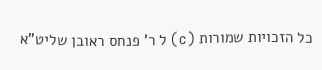כל הזכויות שמורות (c) ל ר' פנחס ראובן שליט"א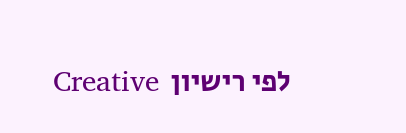לפי רישיון  Creative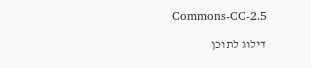Commons-CC-2.5

דילוג לתוכן